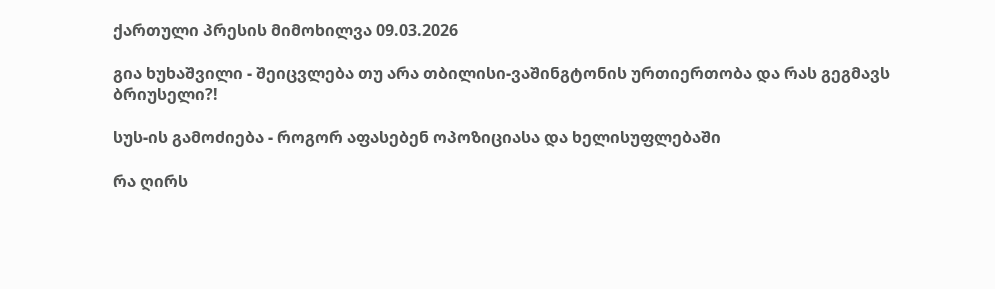ქართული პრესის მიმოხილვა 09.03.2026

გია ხუხაშვილი - შეიცვლება თუ არა თბილისი-ვაშინგტონის ურთიერთობა და რას გეგმავს ბრიუსელი?!

სუს-ის გამოძიება - როგორ აფასებენ ოპოზიციასა და ხელისუფლებაში

რა ღირს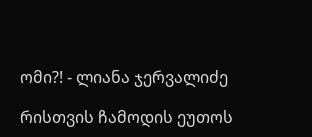ომი?! - ლიანა ჯერვალიძე

რისთვის ჩამოდის ეუთოს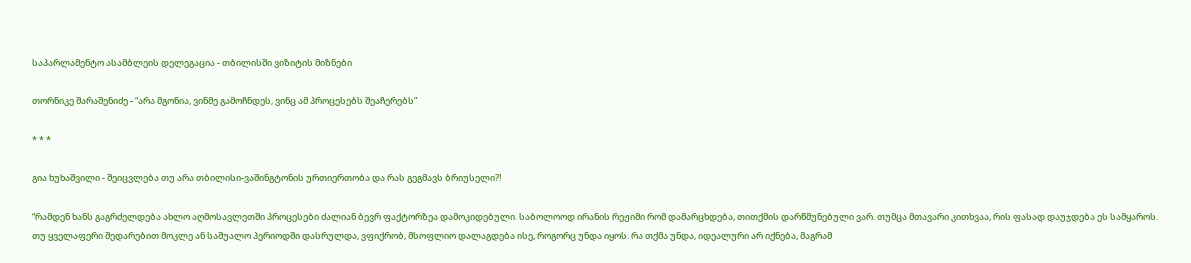საპარლამენტო ასამბლეის დელეგაცია - თბილისში ვიზიტის მიზნები

თორნიკე შარაშენიძე - “არა მგონია, ვინმე გამოჩნდეს, ვინც ამ პროცესებს შეაჩერებს”

* * *

გია ხუხაშვილი - შეიცვლება თუ არა თბილისი-ვაშინგტონის ურთიერთობა და რას გეგმავს ბრიუსელი?!

“რამდენ ხანს გაგრძელდება ახლო აღმოსავლეთში პროცესები ძალიან ბევრ ფაქტორზეა დამოკიდებული. საბოლოოდ ირანის რეჟიმი რომ დამარცხდება, თითქმის დარწმუნებული ვარ. თუმცა მთავარი კითხვაა, რის ფასად დაუჯდება ეს სამყაროს. თუ ყველაფერი შედარებით მოკლე ან საშუალო პერიოდში დასრულდა, ვფიქრობ, მსოფლიო დალაგდება ისე, როგორც უნდა იყოს. რა თქმა უნდა, იდეალური არ იქნება, მაგრამ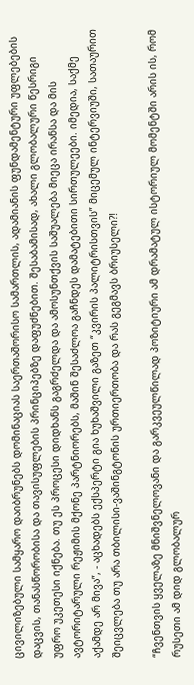ცივილიზებული სამყარო დაიბრუნებს დომინაციას საერთაშორისო სამართლის, ადამიანის ფუნდამენტური უფლებების დაცვის, თანასწორობისა და თავისუფლების პრინციპებზე დაფუძნებით. შესაბამისად, ახალი გლობალური წესრიგი უფრო უკეთესი იქნება. თუ ეს პროცესი დიდხანს გაგრძელდა და ამოსუნთქვის საშუალება მიეცა ირანსა და მის ავტორიტარული რეჟიმის მქონე პარტნიორებს, მაშინ შესაძლოა გაჩნდეს დამატებითი სირთულეები. იმედია, საქმე აქამდე არ მივა”, - აცხადებს ექსპერტი გია ხუხაშვილი გაზეთ “კვირის პალიტრისთვის” მიცემულ ინტერვიუში, სათაურით შეიცვლება თუ არა თბილისი-ვაშინგტონის ურთიერთობა და რას გეგმავს ბრიუსელი?!

“ჩვენთვის ყველაზე მნიშვნელოვანი და გარკვეულწილად პოზიტიური ამ დრამატულ ისტორიულ მომენტში არის ის, რომ რუსეთი ამ დიდ გლობალურ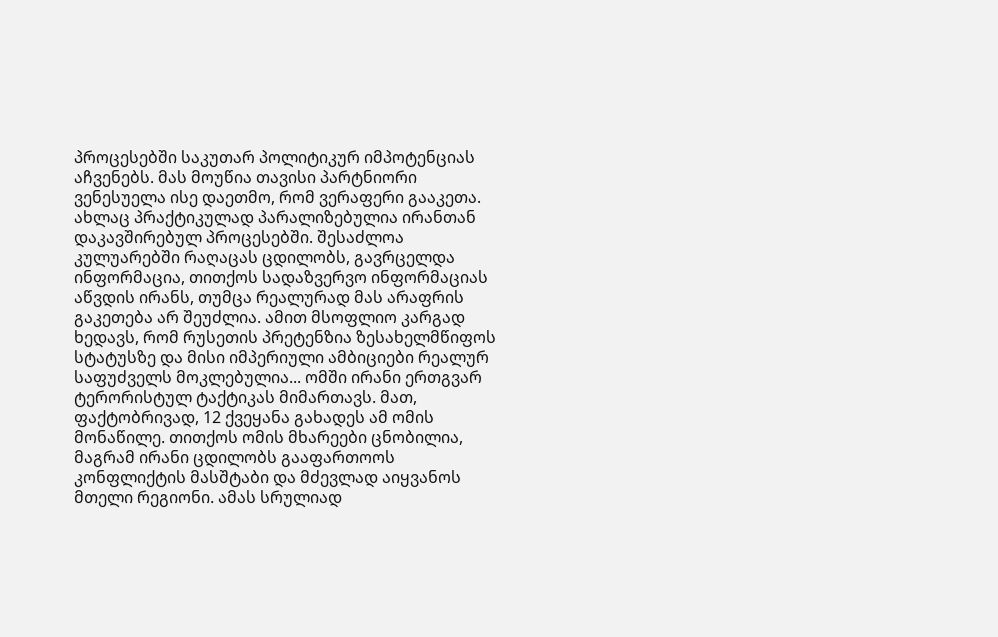პროცესებში საკუთარ პოლიტიკურ იმპოტენციას აჩვენებს. მას მოუწია თავისი პარტნიორი ვენესუელა ისე დაეთმო, რომ ვერაფერი გააკეთა. ახლაც პრაქტიკულად პარალიზებულია ირანთან დაკავშირებულ პროცესებში. შესაძლოა კულუარებში რაღაცას ცდილობს, გავრცელდა ინფორმაცია, თითქოს სადაზვერვო ინფორმაციას აწვდის ირანს, თუმცა რეალურად მას არაფრის გაკეთება არ შეუძლია. ამით მსოფლიო კარგად ხედავს, რომ რუსეთის პრეტენზია ზესახელმწიფოს სტატუსზე და მისი იმპერიული ამბიციები რეალურ საფუძველს მოკლებულია... ომში ირანი ერთგვარ ტერორისტულ ტაქტიკას მიმართავს. მათ, ფაქტობრივად, 12 ქვეყანა გახადეს ამ ომის მონაწილე. თითქოს ომის მხარეები ცნობილია, მაგრამ ირანი ცდილობს გააფართოოს კონფლიქტის მასშტაბი და მძევლად აიყვანოს მთელი რეგიონი. ამას სრულიად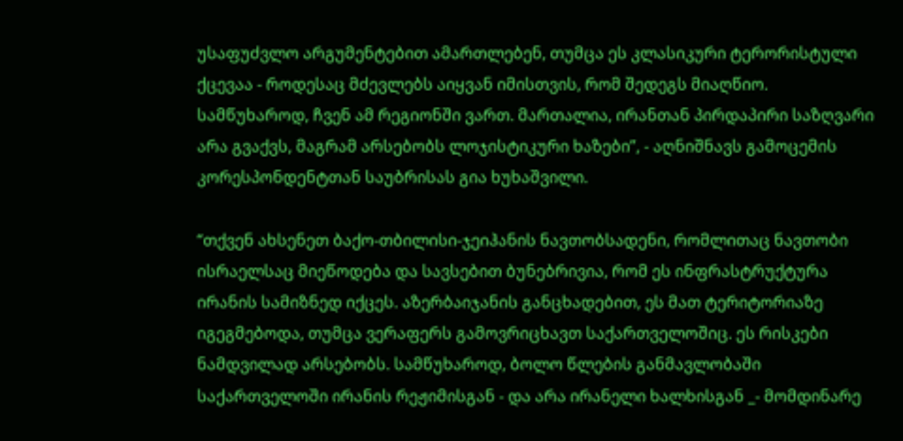უსაფუძვლო არგუმენტებით ამართლებენ, თუმცა ეს კლასიკური ტერორისტული ქცევაა - როდესაც მძევლებს აიყვან იმისთვის, რომ შედეგს მიაღწიო. სამწუხაროდ, ჩვენ ამ რეგიონში ვართ. მართალია, ირანთან პირდაპირი საზღვარი არა გვაქვს, მაგრამ არსებობს ლოჯისტიკური ხაზები”, - აღნიშნავს გამოცემის კორესპონდენტთან საუბრისას გია ხუხაშვილი.

“თქვენ ახსენეთ ბაქო-თბილისი-ჯეიჰანის ნავთობსადენი, რომლითაც ნავთობი ისრაელსაც მიეწოდება და სავსებით ბუნებრივია, რომ ეს ინფრასტრუქტურა ირანის სამიზნედ იქცეს. აზერბაიჯანის განცხადებით, ეს მათ ტერიტორიაზე იგეგმებოდა, თუმცა ვერაფერს გამოვრიცხავთ საქართველოშიც. ეს რისკები ნამდვილად არსებობს. სამწუხაროდ, ბოლო წლების განმავლობაში საქართველოში ირანის რეჟიმისგან - და არა ირანელი ხალხისგან _- მომდინარე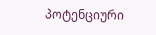პოტენციური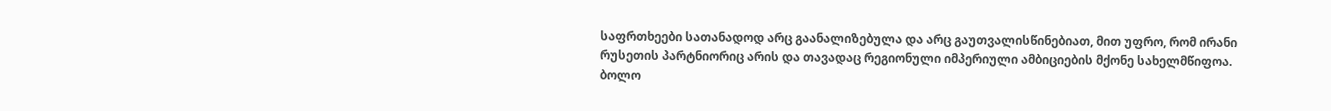საფრთხეები სათანადოდ არც გაანალიზებულა და არც გაუთვალისწინებიათ, მით უფრო, რომ ირანი რუსეთის პარტნიორიც არის და თავადაც რეგიონული იმპერიული ამბიციების მქონე სახელმწიფოა. ბოლო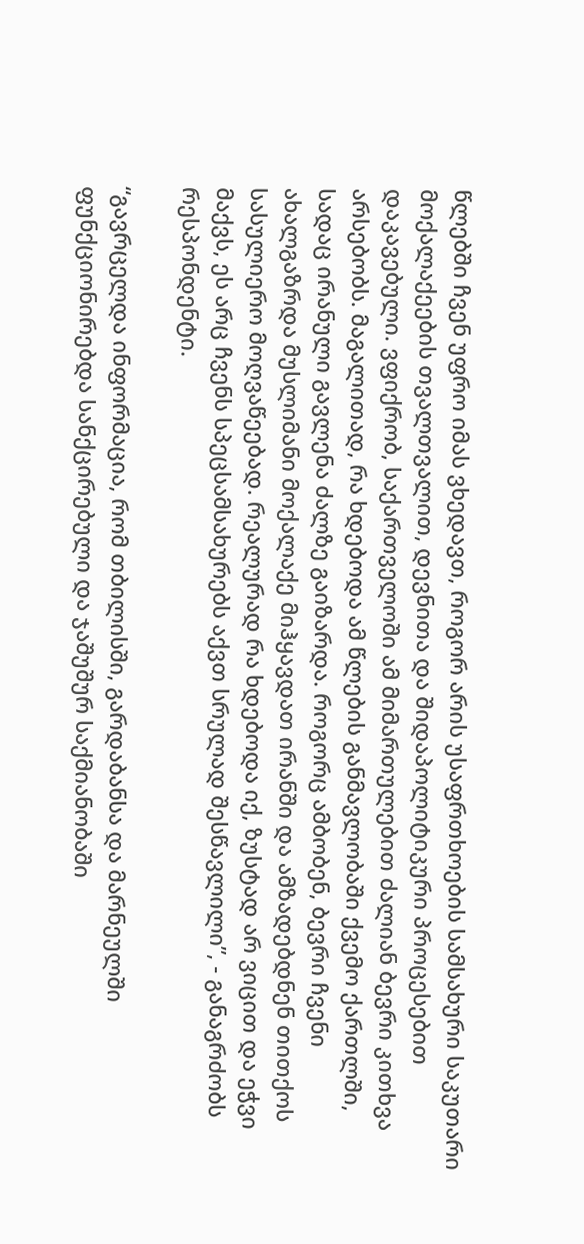წლებში ჩვენ უფრო იმას ვხედავთ, როგორ არის უსაფრთხოების სამსახური საკუთარი მოქალაქეების თვალთვალით, დევნითა და შიდაპოლიტიკური პროცესებით დაკავებული. ვფიქრობ, საქართველოში ამ მიმართულებით ძალიან ბევრი კითხვა არსებობს. მაგალითად, რა ხდებოდა ამ წლების განმავლობაში ქვემო ქართლში, სადაც ირანული გავლენა ძალზე გაიზარდა. როგორც ამბობენ, ბევრი ჩვენი ახალგაზრდა მუსლიმანი მოქალაქე მიჰყავდათ ირანში და ამზადებდნენ თითქოს სასულიერო მოღვაწეებად. რეალურად რა ხდებოდა იქ, ზუსტად არ ვიცით და ეჭვი მაქვს, ეს არც ჩვენს სპეცსამსახურებს აქვთ სრულად შესწავლილი”, - განაგრძობს რესპონდენტი.

“გავრცელდა ინფორმაცია, რომ თბილისში, გარდაბანსა და მარნეულში ფუნქციონირებდა სანქცირებული და ჯაშუშურ საქმიანობაში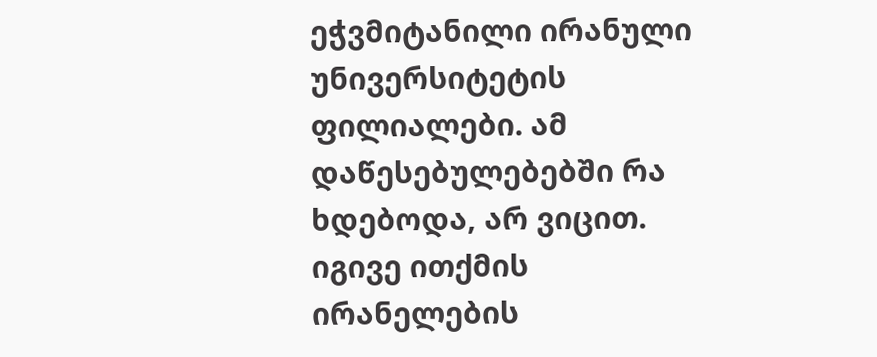ეჭვმიტანილი ირანული უნივერსიტეტის ფილიალები. ამ დაწესებულებებში რა ხდებოდა, არ ვიცით. იგივე ითქმის ირანელების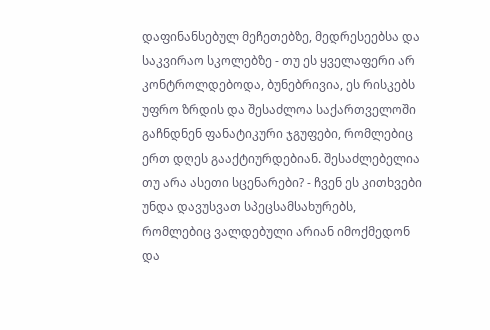დაფინანსებულ მეჩეთებზე, მედრესეებსა და საკვირაო სკოლებზე - თუ ეს ყველაფერი არ კონტროლდებოდა, ბუნებრივია, ეს რისკებს უფრო ზრდის და შესაძლოა საქართველოში გაჩნდნენ ფანატიკური ჯგუფები, რომლებიც ერთ დღეს გააქტიურდებიან. შესაძლებელია თუ არა ასეთი სცენარები? - ჩვენ ეს კითხვები უნდა დავუსვათ სპეცსამსახურებს, რომლებიც ვალდებული არიან იმოქმედონ და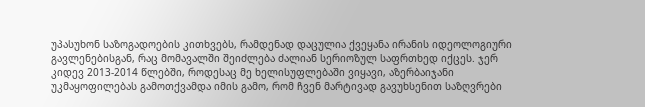უპასუხონ საზოგადოების კითხვებს, რამდენად დაცულია ქვეყანა ირანის იდეოლოგიური გავლენებისგან, რაც მომავალში შეიძლება ძალიან სერიოზულ საფრთხედ იქცეს. ჯერ კიდევ 2013-2014 წლებში, როდესაც მე ხელისუფლებაში ვიყავი, აზერბაიჯანი უკმაყოფილებას გამოთქვამდა იმის გამო, რომ ჩვენ მარტივად გავუხსენით საზღვრები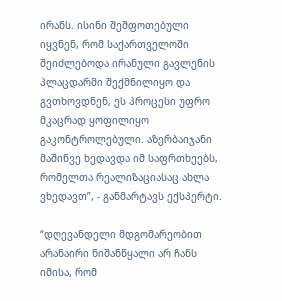ირანს. ისინი შეშფოთებული იყვნენ, რომ საქართველოში შეიძლებოდა ირანული გავლენის პლაცდარმი შექმნილიყო და გვთხოვდნენ, ეს პროცესი უფრო მკაცრად ყოფილიყო გაკონტროლებული. აზერბაიჯანი მაშინვე ხედავდა იმ საფრთხეებს, რომელთა რეალიზაციასაც ახლა ვხედავთ”, - განმარტავს ექსპერტი.

“დღევანდელი მდგომარეობით არანაირი ნიშანწყალი არ ჩანს იმისა, რომ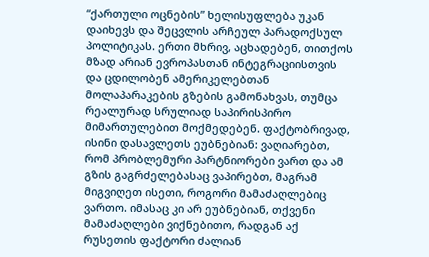“ქართული ოცნების” ხელისუფლება უკან დაიხევს და შეცვლის არჩეულ პარადოქსულ პოლიტიკას. ერთი მხრივ, აცხადებენ, თითქოს მზად არიან ევროპასთან ინტეგრაციისთვის და ცდილობენ ამერიკელებთან მოლაპარაკების გზების გამონახვას, თუმცა რეალურად სრულიად საპირისპირო მიმართულებით მოქმედებენ. ფაქტობრივად, ისინი დასავლეთს ეუბნებიან: ვაღიარებთ, რომ პრობლემური პარტნიორები ვართ და ამ გზის გაგრძელებასაც ვაპირებთ, მაგრამ მიგვიღეთ ისეთი, როგორი მამაძაღლებიც ვართო. იმასაც კი არ ეუბნებიან, თქვენი მამაძაღლები ვიქნებითო, რადგან აქ რუსეთის ფაქტორი ძალიან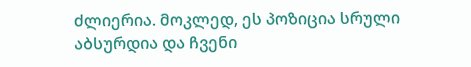ძლიერია. მოკლედ, ეს პოზიცია სრული აბსურდია და ჩვენი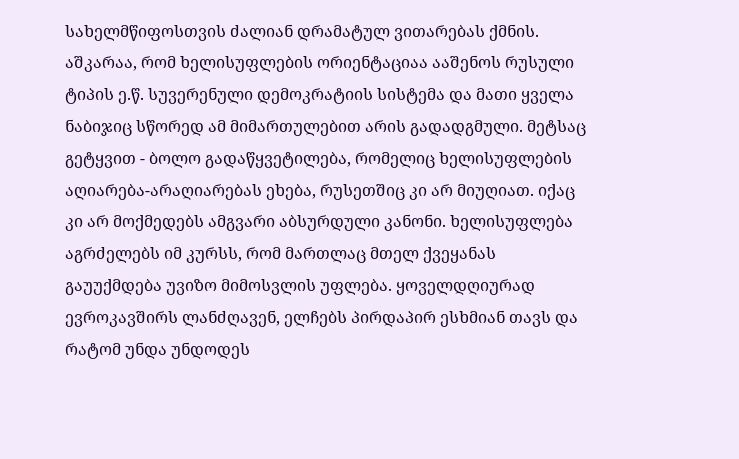სახელმწიფოსთვის ძალიან დრამატულ ვითარებას ქმნის. აშკარაა, რომ ხელისუფლების ორიენტაციაა ააშენოს რუსული ტიპის ე.წ. სუვერენული დემოკრატიის სისტემა და მათი ყველა ნაბიჯიც სწორედ ამ მიმართულებით არის გადადგმული. მეტსაც გეტყვით - ბოლო გადაწყვეტილება, რომელიც ხელისუფლების აღიარება-არაღიარებას ეხება, რუსეთშიც კი არ მიუღიათ. იქაც კი არ მოქმედებს ამგვარი აბსურდული კანონი. ხელისუფლება აგრძელებს იმ კურსს, რომ მართლაც მთელ ქვეყანას გაუუქმდება უვიზო მიმოსვლის უფლება. ყოველდღიურად ევროკავშირს ლანძღავენ, ელჩებს პირდაპირ ესხმიან თავს და რატომ უნდა უნდოდეს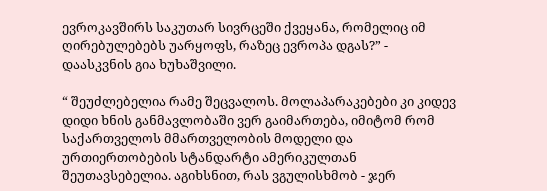ევროკავშირს საკუთარ სივრცეში ქვეყანა, რომელიც იმ ღირებულებებს უარყოფს, რაზეც ევროპა დგას?” - დაასკვნის გია ხუხაშვილი.

“ შეუძლებელია რამე შეცვალოს. მოლაპარაკებები კი კიდევ დიდი ხნის განმავლობაში ვერ გაიმართება, იმიტომ რომ საქართველოს მმართველობის მოდელი და ურთიერთობების სტანდარტი ამერიკულთან შეუთავსებელია. აგიხსნით, რას ვგულისხმობ - ჯერ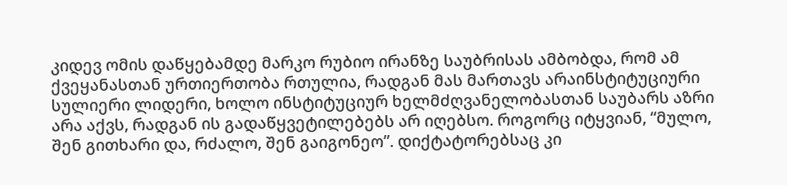კიდევ ომის დაწყებამდე მარკო რუბიო ირანზე საუბრისას ამბობდა, რომ ამ ქვეყანასთან ურთიერთობა რთულია, რადგან მას მართავს არაინსტიტუციური სულიერი ლიდერი, ხოლო ინსტიტუციურ ხელმძღვანელობასთან საუბარს აზრი არა აქვს, რადგან ის გადაწყვეტილებებს არ იღებსო. როგორც იტყვიან, “მულო, შენ გითხარი და, რძალო, შენ გაიგონეო”. დიქტატორებსაც კი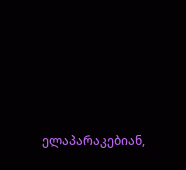ელაპარაკებიან,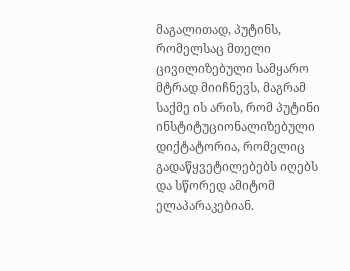მაგალითად, პუტინს, რომელსაც მთელი ცივილიზებული სამყარო მტრად მიიჩნევს, მაგრამ საქმე ის არის, რომ პუტინი ინსტიტუციონალიზებული დიქტატორია, რომელიც გადაწყვეტილებებს იღებს და სწორედ ამიტომ ელაპარაკებიან.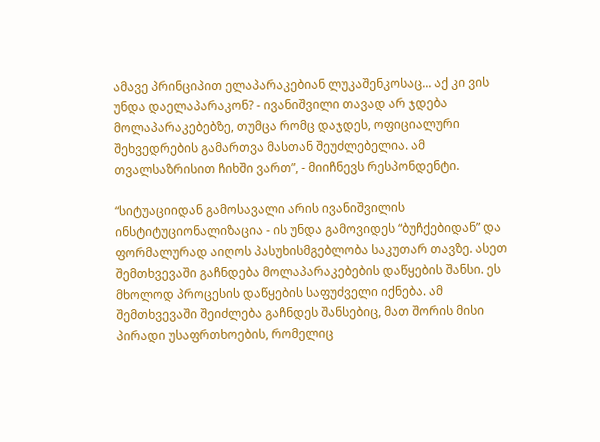ამავე პრინციპით ელაპარაკებიან ლუკაშენკოსაც... აქ კი ვის უნდა დაელაპარაკონ? - ივანიშვილი თავად არ ჯდება მოლაპარაკებებზე, თუმცა რომც დაჯდეს, ოფიციალური შეხვედრების გამართვა მასთან შეუძლებელია. ამ თვალსაზრისით ჩიხში ვართ”, - მიიჩნევს რესპონდენტი.

“სიტუაციიდან გამოსავალი არის ივანიშვილის ინსტიტუციონალიზაცია - ის უნდა გამოვიდეს “ბუჩქებიდან” და ფორმალურად აიღოს პასუხისმგებლობა საკუთარ თავზე. ასეთ შემთხვევაში გაჩნდება მოლაპარაკებების დაწყების შანსი. ეს მხოლოდ პროცესის დაწყების საფუძველი იქნება. ამ შემთხვევაში შეიძლება გაჩნდეს შანსებიც, მათ შორის მისი პირადი უსაფრთხოების, რომელიც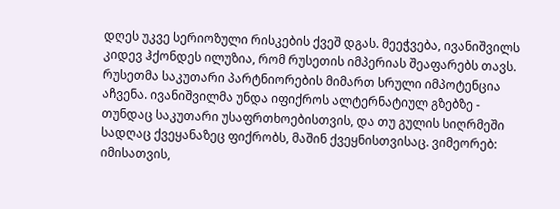დღეს უკვე სერიოზული რისკების ქვეშ დგას. მეეჭვება, ივანიშვილს კიდევ ჰქონდეს ილუზია, რომ რუსეთის იმპერიას შეაფარებს თავს. რუსეთმა საკუთარი პარტნიორების მიმართ სრული იმპოტენცია აჩვენა. ივანიშვილმა უნდა იფიქროს ალტერნატიულ გზებზე - თუნდაც საკუთარი უსაფრთხოებისთვის, და თუ გულის სიღრმეში სადღაც ქვეყანაზეც ფიქრობს, მაშინ ქვეყნისთვისაც. ვიმეორებ: იმისათვის,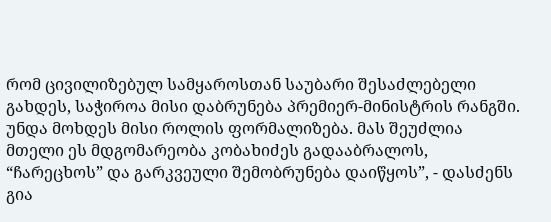რომ ცივილიზებულ სამყაროსთან საუბარი შესაძლებელი გახდეს, საჭიროა მისი დაბრუნება პრემიერ-მინისტრის რანგში. უნდა მოხდეს მისი როლის ფორმალიზება. მას შეუძლია მთელი ეს მდგომარეობა კობახიძეს გადააბრალოს, “ჩარეცხოს” და გარკვეული შემობრუნება დაიწყოს”, - დასძენს გია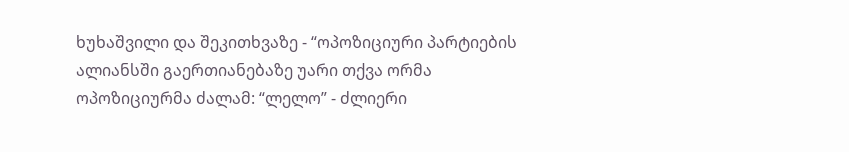ხუხაშვილი და შეკითხვაზე - “ოპოზიციური პარტიების ალიანსში გაერთიანებაზე უარი თქვა ორმა ოპოზიციურმა ძალამ: “ლელო” - ძლიერი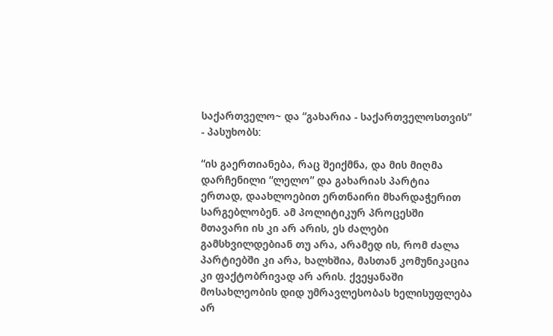საქართველო~ და “გახარია - საქართველოსთვის” - პასუხობს:

“ის გაერთიანება, რაც შეიქმნა, და მის მიღმა დარჩენილი “ლელო” და გახარიას პარტია ერთად, დაახლოებით ერთნაირი მხარდაჭერით სარგებლობენ. ამ პოლიტიკურ პროცესში მთავარი ის კი არ არის, ეს ძალები გამსხვილდებიან თუ არა, არამედ ის, რომ ძალა პარტიებში კი არა, ხალხშია, მასთან კომუნიკაცია კი ფაქტობრივად არ არის. ქვეყანაში მოსახლეობის დიდ უმრავლესობას ხელისუფლება არ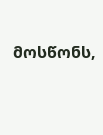მოსწონს,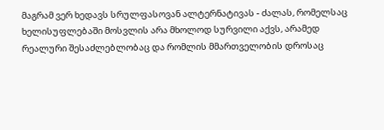მაგრამ ვერ ხედავს სრულფასოვან ალტერნატივას - ძალას, რომელსაც ხელისუფლებაში მოსვლის არა მხოლოდ სურვილი აქვს, არამედ რეალური შესაძლებლობაც და რომლის მმართველობის დროსაც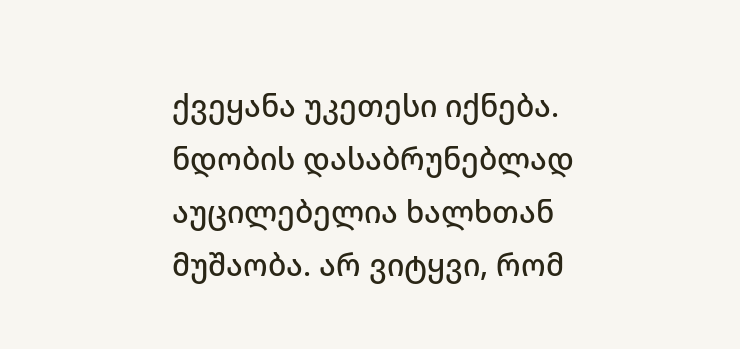ქვეყანა უკეთესი იქნება. ნდობის დასაბრუნებლად აუცილებელია ხალხთან მუშაობა. არ ვიტყვი, რომ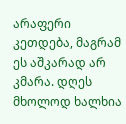არაფერი კეთდება, მაგრამ ეს აშკარად არ კმარა. დღეს მხოლოდ ხალხია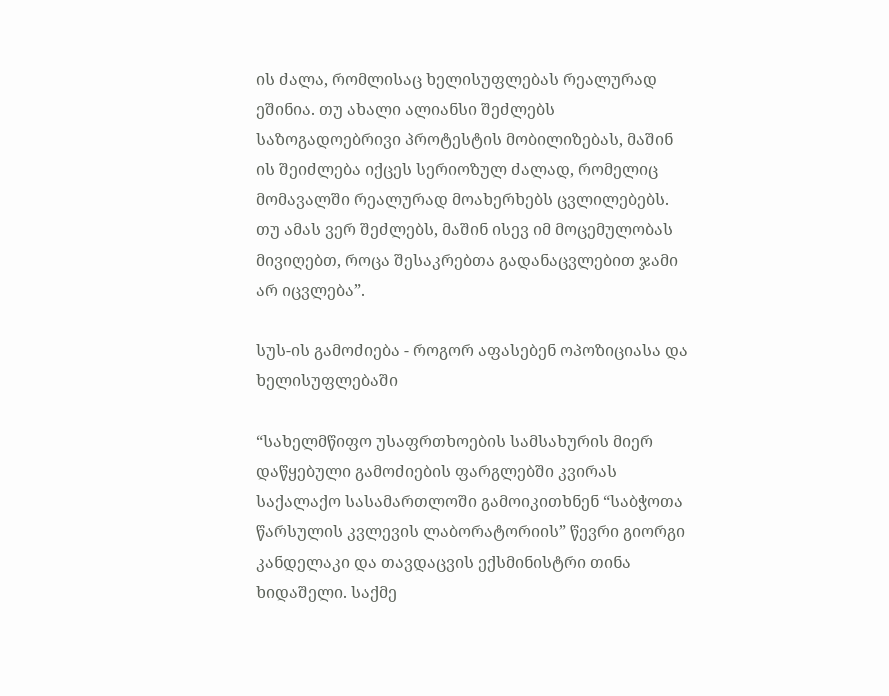ის ძალა, რომლისაც ხელისუფლებას რეალურად ეშინია. თუ ახალი ალიანსი შეძლებს საზოგადოებრივი პროტესტის მობილიზებას, მაშინ ის შეიძლება იქცეს სერიოზულ ძალად, რომელიც მომავალში რეალურად მოახერხებს ცვლილებებს. თუ ამას ვერ შეძლებს, მაშინ ისევ იმ მოცემულობას მივიღებთ, როცა შესაკრებთა გადანაცვლებით ჯამი არ იცვლება”.

სუს-ის გამოძიება - როგორ აფასებენ ოპოზიციასა და ხელისუფლებაში

“სახელმწიფო უსაფრთხოების სამსახურის მიერ დაწყებული გამოძიების ფარგლებში კვირას საქალაქო სასამართლოში გამოიკითხნენ “საბჭოთა წარსულის კვლევის ლაბორატორიის” წევრი გიორგი კანდელაკი და თავდაცვის ექსმინისტრი თინა ხიდაშელი. საქმე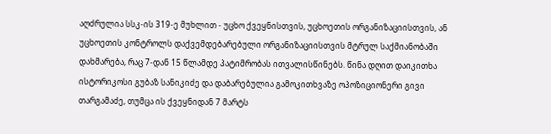აღძრულია სსკ-ის 319-ე მუხლით - უცხო ქვეყნისთვის, უცხოეთის ორგანიზაციისთვის, ან უცხოეთის კონტროლს დაქვემდებარებული ორგანიზაციისთვის მტრულ საქმიანობაში დახმარება, რაც 7-დან 15 წლამდე პატიმრობას ითვალისწინებს. წინა დღით დაიკითხა ისტორიკოსი გუბაზ სანიკიძე და დაბარებულია გამოკითხვაზე ოპოზიციონერი გივი თარგამაძე, თუმცა ის ქვეყნიდან 7 მარტს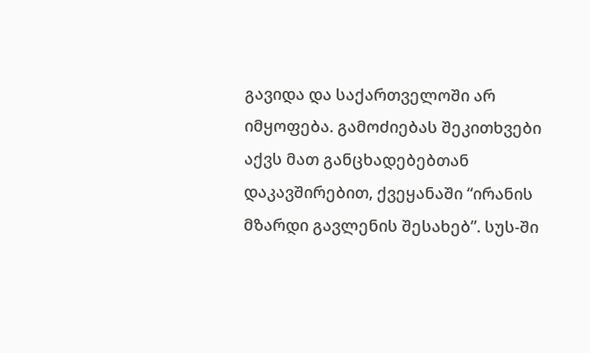გავიდა და საქართველოში არ იმყოფება. გამოძიებას შეკითხვები აქვს მათ განცხადებებთან დაკავშირებით, ქვეყანაში “ირანის მზარდი გავლენის შესახებ”. სუს-ში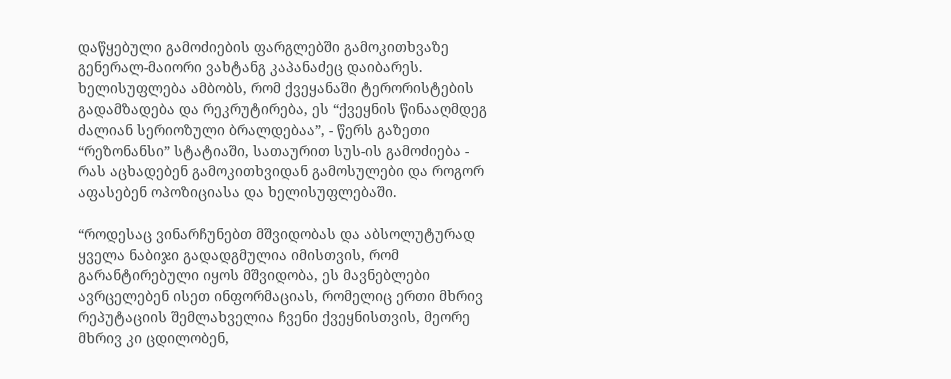დაწყებული გამოძიების ფარგლებში გამოკითხვაზე გენერალ-მაიორი ვახტანგ კაპანაძეც დაიბარეს. ხელისუფლება ამბობს, რომ ქვეყანაში ტერორისტების გადამზადება და რეკრუტირება, ეს “ქვეყნის წინააღმდეგ ძალიან სერიოზული ბრალდებაა”, - წერს გაზეთი “რეზონანსი” სტატიაში, სათაურით სუს-ის გამოძიება - რას აცხადებენ გამოკითხვიდან გამოსულები და როგორ აფასებენ ოპოზიციასა და ხელისუფლებაში.

“როდესაც ვინარჩუნებთ მშვიდობას და აბსოლუტურად ყველა ნაბიჯი გადადგმულია იმისთვის, რომ გარანტირებული იყოს მშვიდობა, ეს მავნებლები ავრცელებენ ისეთ ინფორმაციას, რომელიც ერთი მხრივ რეპუტაციის შემლახველია ჩვენი ქვეყნისთვის, მეორე მხრივ კი ცდილობენ,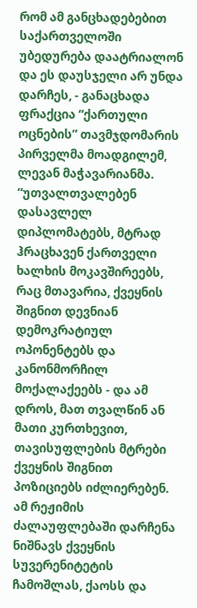რომ ამ განცხადებებით საქართველოში უბედურება დაატრიალონ და ეს დაუსჯელი არ უნდა დარჩეს, - განაცხადა ფრაქცია “ქართული ოცნების” თავმჯდომარის პირველმა მოადგილემ, ლევან მაჭავარიანმა. “უთვალთვალებენ დასავლელ დიპლომატებს, მტრად ჰრაცხავენ ქართველი ხალხის მოკავშირეებს, რაც მთავარია, ქვეყნის შიგნით დევნიან დემოკრატიულ ოპონენტებს და კანონმორჩილ მოქალაქეებს - და ამ დროს, მათ თვალწინ ან მათი კურთხევით, თავისუფლების მტრები ქვეყნის შიგნით პოზიციებს იძლიერებენ. ამ რეჟიმის ძალაუფლებაში დარჩენა ნიშნავს ქვეყნის სუვერენიტეტის ჩამოშლას, ქაოსს და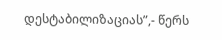დესტაბილიზაციას”,- წერს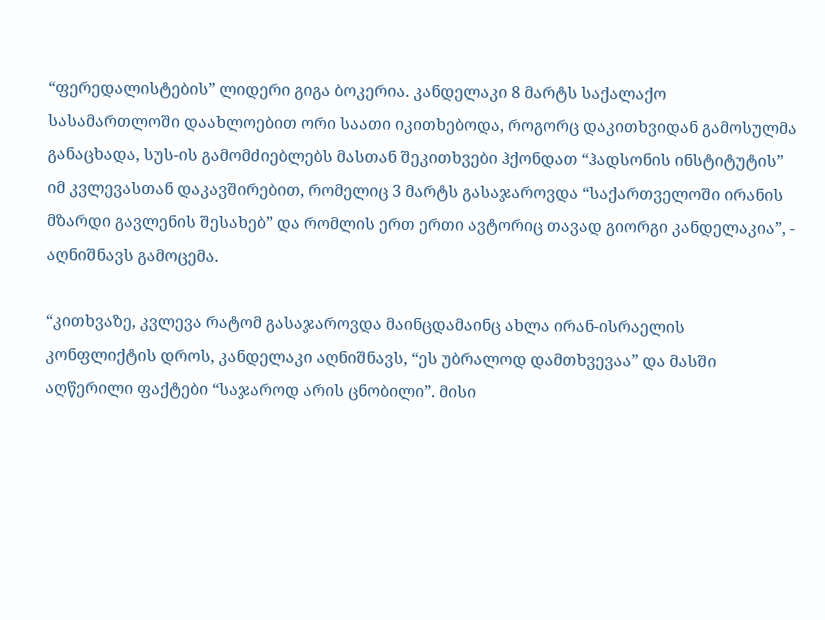“ფერედალისტების” ლიდერი გიგა ბოკერია. კანდელაკი 8 მარტს საქალაქო სასამართლოში დაახლოებით ორი საათი იკითხებოდა, როგორც დაკითხვიდან გამოსულმა განაცხადა, სუს-ის გამომძიებლებს მასთან შეკითხვები ჰქონდათ “ჰადსონის ინსტიტუტის” იმ კვლევასთან დაკავშირებით, რომელიც 3 მარტს გასაჯაროვდა “საქართველოში ირანის მზარდი გავლენის შესახებ” და რომლის ერთ ერთი ავტორიც თავად გიორგი კანდელაკია”, - აღნიშნავს გამოცემა.

“კითხვაზე, კვლევა რატომ გასაჯაროვდა მაინცდამაინც ახლა ირან-ისრაელის კონფლიქტის დროს, კანდელაკი აღნიშნავს, “ეს უბრალოდ დამთხვევაა” და მასში აღწერილი ფაქტები “საჯაროდ არის ცნობილი”. მისი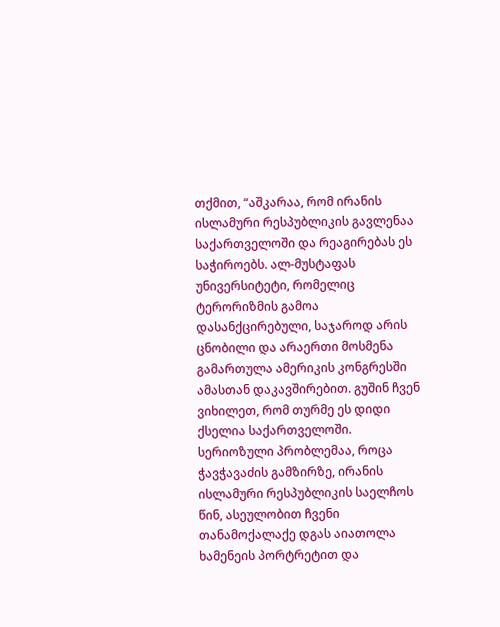თქმით, “აშკარაა, რომ ირანის ისლამური რესპუბლიკის გავლენაა საქართველოში და რეაგირებას ეს საჭიროებს. ალ-მუსტაფას უნივერსიტეტი, რომელიც ტერორიზმის გამოა დასანქცირებული, საჯაროდ არის ცნობილი და არაერთი მოსმენა გამართულა ამერიკის კონგრესში ამასთან დაკავშირებით. გუშინ ჩვენ ვიხილეთ, რომ თურმე ეს დიდი ქსელია საქართველოში. სერიოზული პრობლემაა, როცა ჭავჭავაძის გამზირზე, ირანის ისლამური რესპუბლიკის საელჩოს წინ, ასეულობით ჩვენი თანამოქალაქე დგას აიათოლა ხამენეის პორტრეტით და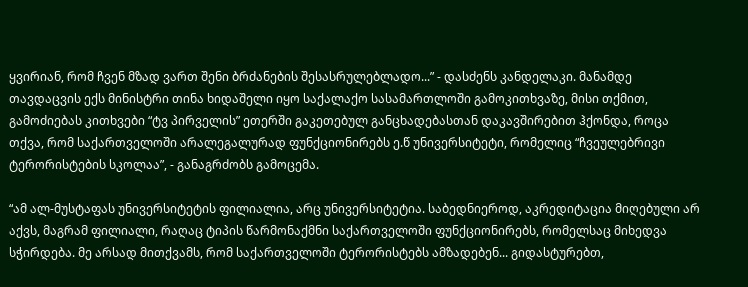ყვირიან, რომ ჩვენ მზად ვართ შენი ბრძანების შესასრულებლადო...” - დასძენს კანდელაკი. მანამდე თავდაცვის ექს მინისტრი თინა ხიდაშელი იყო საქალაქო სასამართლოში გამოკითხვაზე, მისი თქმით, გამოძიებას კითხვები “ტვ პირველის” ეთერში გაკეთებულ განცხადებასთან დაკავშირებით ჰქონდა, როცა თქვა, რომ საქართველოში არალეგალურად ფუნქციონირებს ე.წ უნივერსიტეტი, რომელიც “ჩვეულებრივი ტერორისტების სკოლაა”, - განაგრძობს გამოცემა.

“ამ ალ-მუსტაფას უნივერსიტეტის ფილიალია, არც უნივერსიტეტია. საბედნიეროდ, აკრედიტაცია მიღებული არ აქვს, მაგრამ ფილიალი, რაღაც ტიპის წარმონაქმნი საქართველოში ფუნქციონირებს, რომელსაც მიხედვა სჭირდება. მე არსად მითქვამს, რომ საქართველოში ტერორისტებს ამზადებენ... გიდასტურებთ,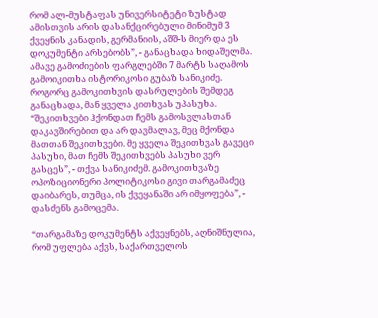რომ ალ-მუსტაფას უნივერსიტეტი ზუსტად ამისთვის არის დასანქცირებული მინიმუმ 3 ქვეყნის კანადის, გერმანიის, აშშ-ს მიერ და ეს დოკუმენტი არსებობს”, - განაცხადა ხიდაშელმა. ამავე გამოძიების ფარგლებში 7 მარტს საღამოს გამოიკითხა ისტორიკოსი გუბაზ სანიკიძე. როგორც გამოკითხვის დასრულების შემდეგ განაცხადა, მან ყველა კითხვას უპასუხა. “შეკითხვები ჰქონდათ ჩემს გამოსვლასთან დაკავშირებით და არ დავმალავ, მეც მქონდა მათთან შეკითხვები. მე ყველა შეკითხვას გავეცი პასუხი, მათ ჩემს შეკითხვებს პასუხი ვერ გასცეს”, - თქვა სანიკიძემ. გამოკითხვაზე ოპოზიციონერი პოლიტიკოსი გივი თარგამაძეც დაიბარეს, თუმცა, ის ქვეყანაში არ იმყოფება”, - დასძენს გამოცემა.

“თარგამაზე დოკუმენტს აქვეყნებს, აღნიშნულია, რომ უფლება აქვს, საქართველოს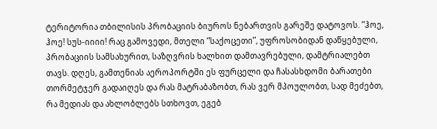ტერიტორია თბილისის პრობაციის ბიუროს ნებართვის გარეშე დატოვოს. “ჰოე, ჰოე! სუს-იიიი! რაც გამოვედი, მთელი “საქოცეთი”, უფროსობიდან დაწყებული, პრობაციის სამსახურით, საზღვრის ხალხით დამთავრებული, დამტრიალებთ თავს. დღეს, გამთენიას აეროპორტში ეს ფურცელი და ჩასასხდომი ბარათები თორმეტჯერ გადაიღეს და რას მატრაბაზობთ, რას ვერ მპოულობთ, სად მეძებთ, რა მედიას და ახლობლებს სთხოვთ, ეგებ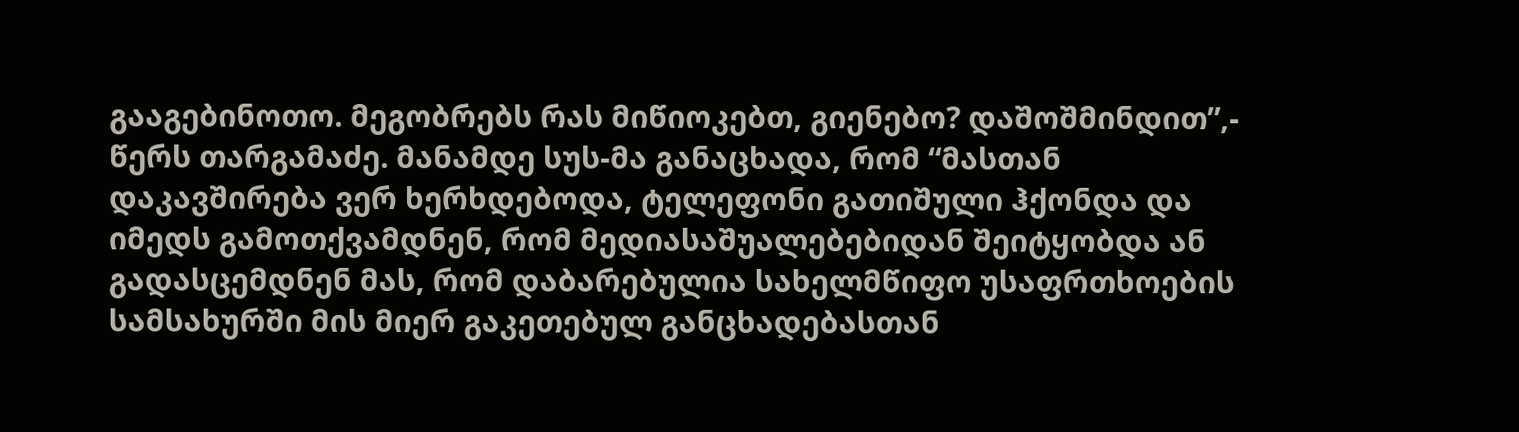გააგებინოთო. მეგობრებს რას მიწიოკებთ, გიენებო? დაშოშმინდით”,- წერს თარგამაძე. მანამდე სუს-მა განაცხადა, რომ “მასთან დაკავშირება ვერ ხერხდებოდა, ტელეფონი გათიშული ჰქონდა და იმედს გამოთქვამდნენ, რომ მედიასაშუალებებიდან შეიტყობდა ან გადასცემდნენ მას, რომ დაბარებულია სახელმწიფო უსაფრთხოების სამსახურში მის მიერ გაკეთებულ განცხადებასთან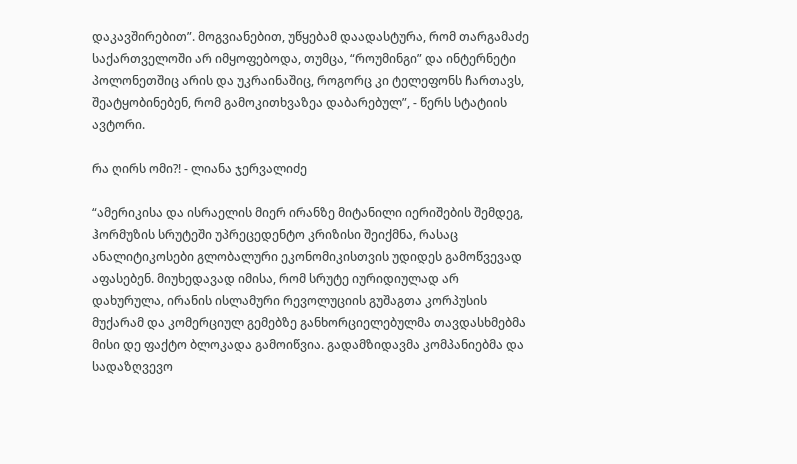დაკავშირებით”. მოგვიანებით, უწყებამ დაადასტურა, რომ თარგამაძე საქართველოში არ იმყოფებოდა, თუმცა, “როუმინგი” და ინტერნეტი პოლონეთშიც არის და უკრაინაშიც, როგორც კი ტელეფონს ჩართავს, შეატყობინებენ, რომ გამოკითხვაზეა დაბარებულ”, - წერს სტატიის ავტორი.

რა ღირს ომი?! - ლიანა ჯერვალიძე

“ამერიკისა და ისრაელის მიერ ირანზე მიტანილი იერიშების შემდეგ, ჰორმუზის სრუტეში უპრეცედენტო კრიზისი შეიქმნა, რასაც ანალიტიკოსები გლობალური ეკონომიკისთვის უდიდეს გამოწვევად აფასებენ. მიუხედავად იმისა, რომ სრუტე იურიდიულად არ დახურულა, ირანის ისლამური რევოლუციის გუშაგთა კორპუსის მუქარამ და კომერციულ გემებზე განხორციელებულმა თავდასხმებმა მისი დე ფაქტო ბლოკადა გამოიწვია. გადამზიდავმა კომპანიებმა და სადაზღვევო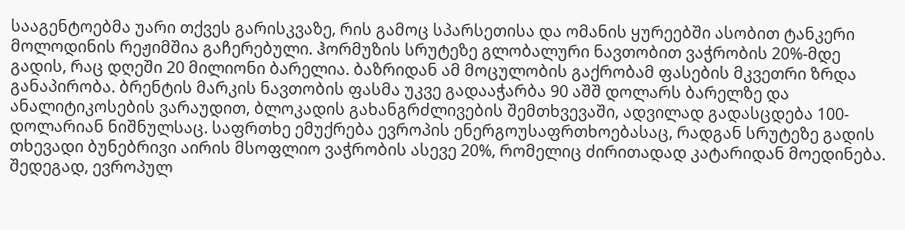სააგენტოებმა უარი თქვეს გარისკვაზე, რის გამოც სპარსეთისა და ომანის ყურეებში ასობით ტანკერი მოლოდინის რეჟიმშია გაჩერებული. ჰორმუზის სრუტეზე გლობალური ნავთობით ვაჭრობის 20%-მდე გადის, რაც დღეში 20 მილიონი ბარელია. ბაზრიდან ამ მოცულობის გაქრობამ ფასების მკვეთრი ზრდა განაპირობა. ბრენტის მარკის ნავთობის ფასმა უკვე გადააჭარბა 90 აშშ დოლარს ბარელზე და ანალიტიკოსების ვარაუდით, ბლოკადის გახანგრძლივების შემთხვევაში, ადვილად გადასცდება 100-დოლარიან ნიშნულსაც. საფრთხე ემუქრება ევროპის ენერგოუსაფრთხოებასაც, რადგან სრუტეზე გადის თხევადი ბუნებრივი აირის მსოფლიო ვაჭრობის ასევე 20%, რომელიც ძირითადად კატარიდან მოედინება. შედეგად, ევროპულ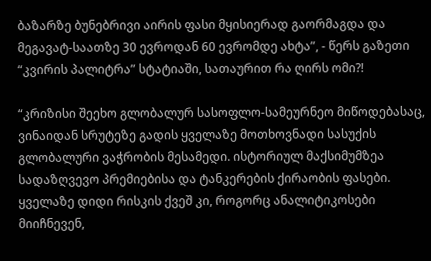ბაზარზე ბუნებრივი აირის ფასი მყისიერად გაორმაგდა და მეგავატ-საათზე 30 ევროდან 60 ევრომდე ახტა”, - წერს გაზეთი “კვირის პალიტრა” სტატიაში, სათაურით რა ღირს ომი?!

“კრიზისი შეეხო გლობალურ სასოფლო-სამეურნეო მიწოდებასაც, ვინაიდან სრუტეზე გადის ყველაზე მოთხოვნადი სასუქის გლობალური ვაჭრობის მესამედი. ისტორიულ მაქსიმუმზეა სადაზღვევო პრემიებისა და ტანკერების ქირაობის ფასები. ყველაზე დიდი რისკის ქვეშ კი, როგორც ანალიტიკოსები მიიჩნევენ,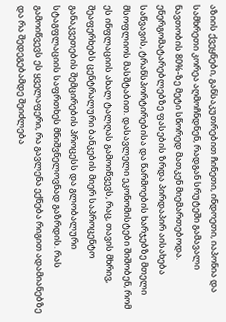აზიის ქვეყნები, განსაკუთრებით ჩინეთი, ინდოეთი, იაპონია და სამხრეთი კორეა აღმოჩნდნენ, რადგან სრუტეში გამავალი ნავთობის 80%-ზე მეტი სწორედ მათკენ მიემართებოდა. ენერგომატარებლებზე ფასების ზრდა პირდაპირ აისახება საწვავის, ტრანსპორტირებისა და წარმოების ხარჯებზე მთელი მსოფლიოს მასშტაბით. დასავლელი ეკონომისტები შიშობენ, რომ ეს ინფლაციის ახალ ტალღას გამოიწვევს, რაც, თავის მხრივ, შეაფერხებს ცენტრალური ბანკების მიერ საპროცენტო განაკვეთების შემცირების პროცესს და გლობალური სტაგფლაციის საფრთხეს მნიშვნელოვნად გაზრდის. რას გამოიწვევს ეს ყველაფერი, რა გავლენა ექნება რიგით ადამიანებზე და რა შედეგებამდე შეიძლება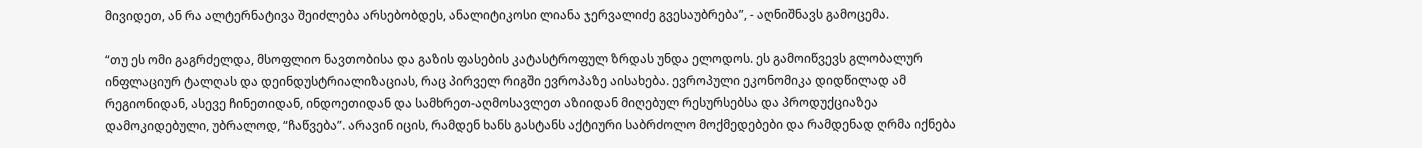მივიდეთ, ან რა ალტერნატივა შეიძლება არსებობდეს, ანალიტიკოსი ლიანა ჯერვალიძე გვესაუბრება”, - აღნიშნავს გამოცემა.

“თუ ეს ომი გაგრძელდა, მსოფლიო ნავთობისა და გაზის ფასების კატასტროფულ ზრდას უნდა ელოდოს. ეს გამოიწვევს გლობალურ ინფლაციურ ტალღას და დეინდუსტრიალიზაციას, რაც პირველ რიგში ევროპაზე აისახება. ევროპული ეკონომიკა დიდწილად ამ რეგიონიდან, ასევე ჩინეთიდან, ინდოეთიდან და სამხრეთ-აღმოსავლეთ აზიიდან მიღებულ რესურსებსა და პროდუქციაზეა დამოკიდებული, უბრალოდ, “ჩაწვება”. არავინ იცის, რამდენ ხანს გასტანს აქტიური საბრძოლო მოქმედებები და რამდენად ღრმა იქნება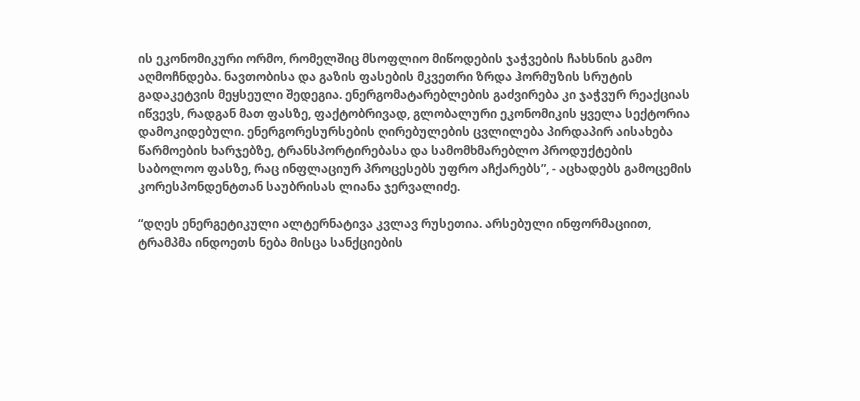ის ეკონომიკური ორმო, რომელშიც მსოფლიო მიწოდების ჯაჭვების ჩახსნის გამო აღმოჩნდება. ნავთობისა და გაზის ფასების მკვეთრი ზრდა ჰორმუზის სრუტის გადაკეტვის მეყსეული შედეგია. ენერგომატარებლების გაძვირება კი ჯაჭვურ რეაქციას იწვევს, რადგან მათ ფასზე, ფაქტობრივად, გლობალური ეკონომიკის ყველა სექტორია დამოკიდებული. ენერგორესურსების ღირებულების ცვლილება პირდაპირ აისახება წარმოების ხარჯებზე, ტრანსპორტირებასა და სამომხმარებლო პროდუქტების საბოლოო ფასზე, რაც ინფლაციურ პროცესებს უფრო აჩქარებს”, - აცხადებს გამოცემის კორესპონდენტთან საუბრისას ლიანა ჯერვალიძე.

“დღეს ენერგეტიკული ალტერნატივა კვლავ რუსეთია. არსებული ინფორმაციით, ტრამპმა ინდოეთს ნება მისცა სანქციების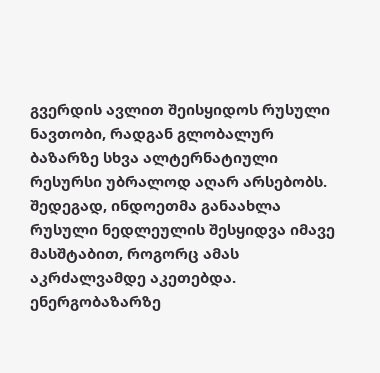გვერდის ავლით შეისყიდოს რუსული ნავთობი, რადგან გლობალურ ბაზარზე სხვა ალტერნატიული რესურსი უბრალოდ აღარ არსებობს. შედეგად, ინდოეთმა განაახლა რუსული ნედლეულის შესყიდვა იმავე მასშტაბით, როგორც ამას აკრძალვამდე აკეთებდა. ენერგობაზარზე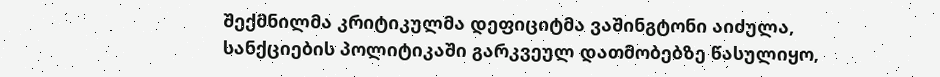შექმნილმა კრიტიკულმა დეფიციტმა ვაშინგტონი აიძულა, სანქციების პოლიტიკაში გარკვეულ დათმობებზე წასულიყო,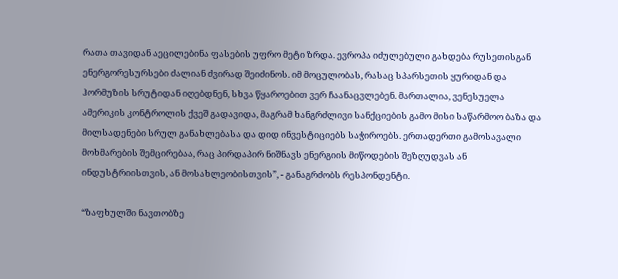რათა თავიდან აეცილებინა ფასების უფრო მეტი ზრდა. ევროპა იძულებული გახდება რუსეთისგან ენერგორესურსები ძალიან ძვირად შეიძინოს. იმ მოცულობას, რასაც სპარსეთის ყურიდან და ჰორმუზის სრუტიდან იღებდნენ, სხვა წყაროებით ვერ ჩაანაცვლებენ. მართალია, ვენესუელა ამერიკის კონტროლის ქვეშ გადავიდა, მაგრამ ხანგრძლივი სანქციების გამო მისი საწარმოო ბაზა და მილსადენები სრულ განახლებასა და დიდ ინვესტიციებს საჭიროებს. ერთადერთი გამოსავალი მოხმარების შემცირებაა, რაც პირდაპირ ნიშნავს ენერგიის მიწოდების შეზღუდვას ან ინდუსტრიისთვის, ან მოსახლეობისთვის”, - განაგრძობს რესპონდენტი.

“ზაფხულში ნავთობზე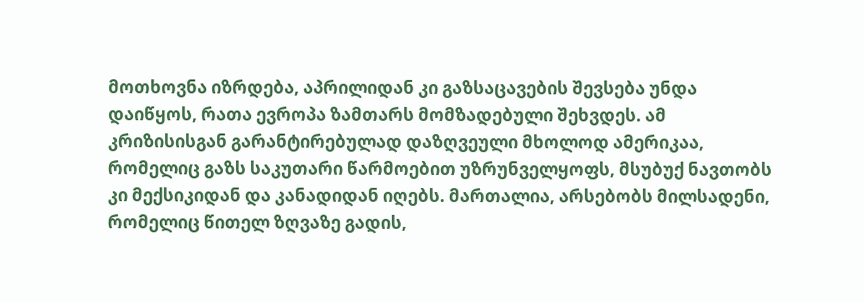მოთხოვნა იზრდება, აპრილიდან კი გაზსაცავების შევსება უნდა დაიწყოს, რათა ევროპა ზამთარს მომზადებული შეხვდეს. ამ კრიზისისგან გარანტირებულად დაზღვეული მხოლოდ ამერიკაა, რომელიც გაზს საკუთარი წარმოებით უზრუნველყოფს, მსუბუქ ნავთობს კი მექსიკიდან და კანადიდან იღებს. მართალია, არსებობს მილსადენი, რომელიც წითელ ზღვაზე გადის,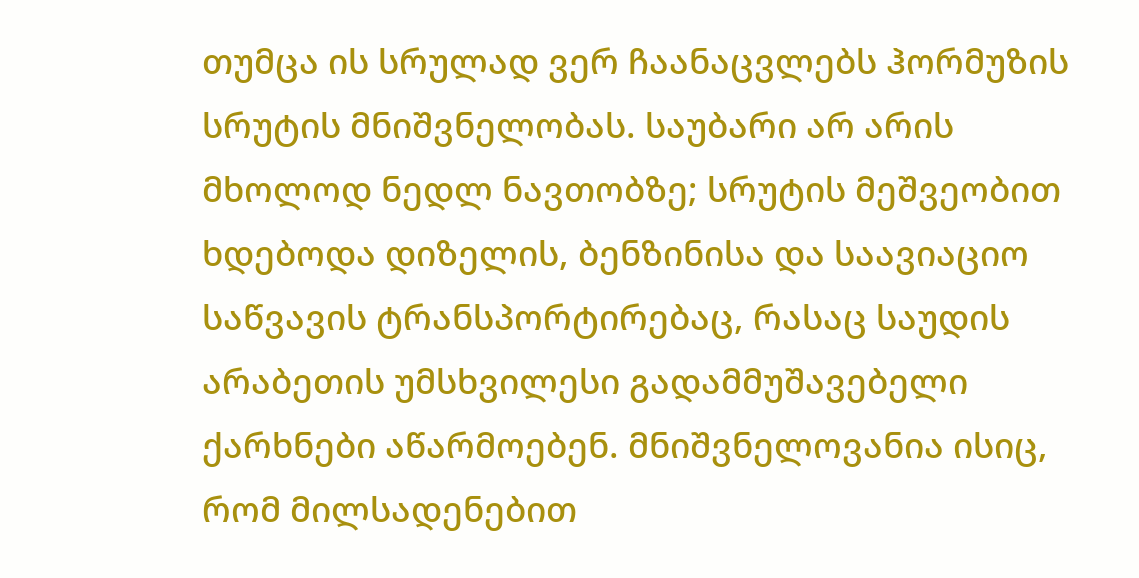თუმცა ის სრულად ვერ ჩაანაცვლებს ჰორმუზის სრუტის მნიშვნელობას. საუბარი არ არის მხოლოდ ნედლ ნავთობზე; სრუტის მეშვეობით ხდებოდა დიზელის, ბენზინისა და საავიაციო საწვავის ტრანსპორტირებაც, რასაც საუდის არაბეთის უმსხვილესი გადამმუშავებელი ქარხნები აწარმოებენ. მნიშვნელოვანია ისიც, რომ მილსადენებით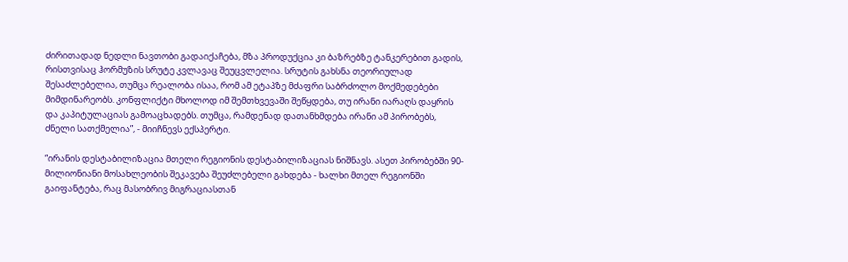ძირითადად ნედლი ნავთობი გადაიქაჩება, მზა პროდუქცია კი ბაზრებზე ტანკერებით გადის, რისთვისაც ჰორმუზის სრუტე კვლავაც შეუცვლელია. სრუტის გახსნა თეორიულად შესაძლებელია, თუმცა რეალობა ისაა, რომ ამ ეტაპზე მძაფრი საბრძოლო მოქმედებები მიმდინარეობს. კონფლიქტი მხოლოდ იმ შემთხვევაში შეწყდება, თუ ირანი იარაღს დაყრის და კაპიტულაციას გამოაცხადებს. თუმცა, რამდენად დათანხმდება ირანი ამ პირობებს, ძნელი სათქმელია”, - მიიჩნევს ექსპერტი.

“ირანის დესტაბილიზაცია მთელი რეგიონის დესტაბილიზაციას ნიშნავს. ასეთ პირობებში 90-მილიონიანი მოსახლეობის შეკავება შეუძლებელი გახდება - ხალხი მთელ რეგიონში გაიფანტება, რაც მასობრივ მიგრაციასთან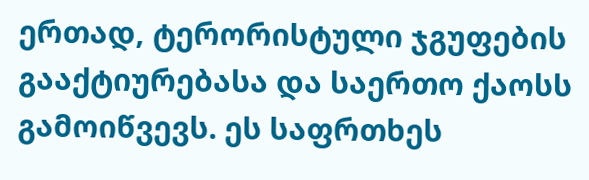ერთად, ტერორისტული ჯგუფების გააქტიურებასა და საერთო ქაოსს გამოიწვევს. ეს საფრთხეს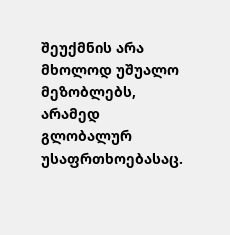შეუქმნის არა მხოლოდ უშუალო მეზობლებს, არამედ გლობალურ უსაფრთხოებასაც.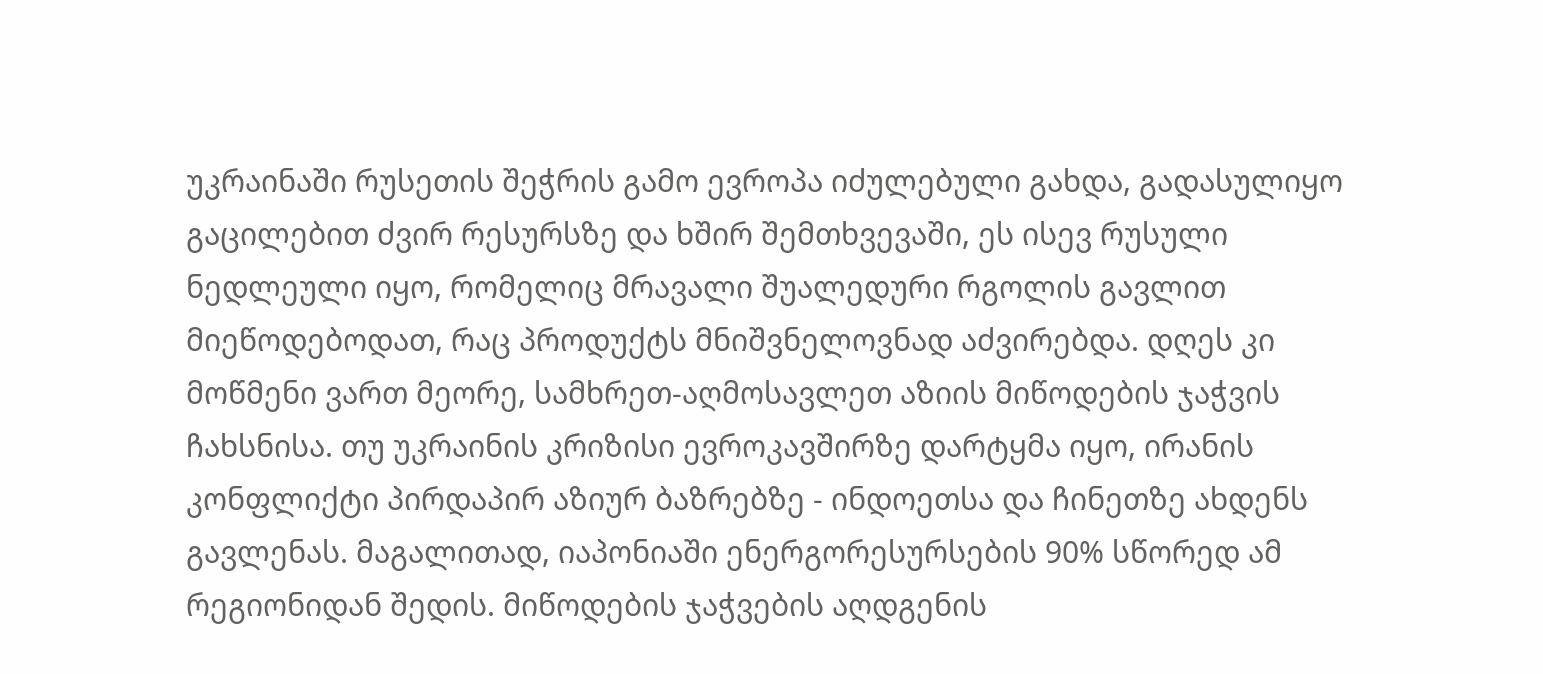უკრაინაში რუსეთის შეჭრის გამო ევროპა იძულებული გახდა, გადასულიყო გაცილებით ძვირ რესურსზე და ხშირ შემთხვევაში, ეს ისევ რუსული ნედლეული იყო, რომელიც მრავალი შუალედური რგოლის გავლით მიეწოდებოდათ, რაც პროდუქტს მნიშვნელოვნად აძვირებდა. დღეს კი მოწმენი ვართ მეორე, სამხრეთ-აღმოსავლეთ აზიის მიწოდების ჯაჭვის ჩახსნისა. თუ უკრაინის კრიზისი ევროკავშირზე დარტყმა იყო, ირანის კონფლიქტი პირდაპირ აზიურ ბაზრებზე - ინდოეთსა და ჩინეთზე ახდენს გავლენას. მაგალითად, იაპონიაში ენერგორესურსების 90% სწორედ ამ რეგიონიდან შედის. მიწოდების ჯაჭვების აღდგენის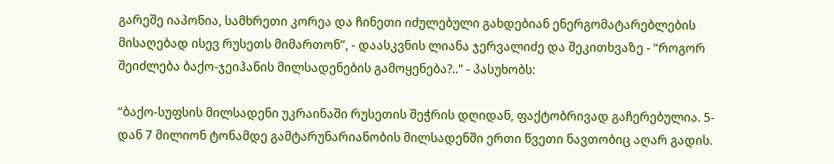გარეშე იაპონია, სამხრეთი კორეა და ჩინეთი იძულებული გახდებიან ენერგომატარებლების მისაღებად ისევ რუსეთს მიმართონ”, - დაასკვნის ლიანა ჯერვალიძე და შეკითხვაზე - “როგორ შეიძლება ბაქო-ჯეიჰანის მილსადენების გამოყენება?.." - პასუხობს:

“ბაქო-სუფსის მილსადენი უკრაინაში რუსეთის შეჭრის დღიდან, ფაქტობრივად გაჩერებულია. 5-დან 7 მილიონ ტონამდე გამტარუნარიანობის მილსადენში ერთი წვეთი ნავთობიც აღარ გადის.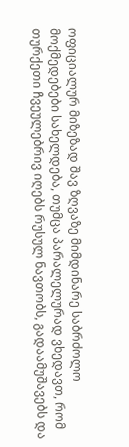ოფიციალურ მიზეზად შავ ზღვაზე მიმდინარე საბრძოლო მოქმედებები სახელდება, თუმცა პარალელურად ვხედავთ, რომ თურქეთი ჩვეულებრივ იღებს რუსულ ნავთობს, გადაამუშავებს და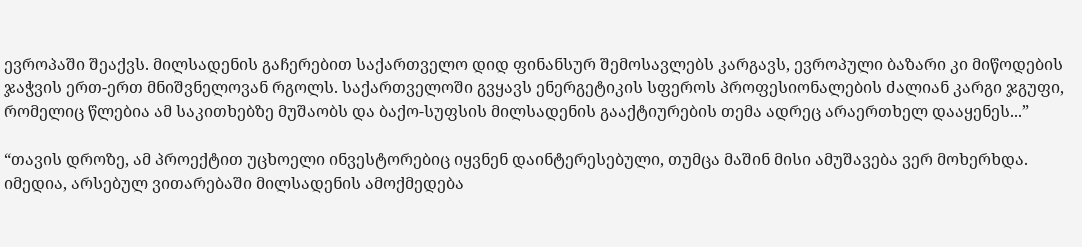ევროპაში შეაქვს. მილსადენის გაჩერებით საქართველო დიდ ფინანსურ შემოსავლებს კარგავს, ევროპული ბაზარი კი მიწოდების ჯაჭვის ერთ-ერთ მნიშვნელოვან რგოლს. საქართველოში გვყავს ენერგეტიკის სფეროს პროფესიონალების ძალიან კარგი ჯგუფი, რომელიც წლებია ამ საკითხებზე მუშაობს და ბაქო-სუფსის მილსადენის გააქტიურების თემა ადრეც არაერთხელ დააყენეს...”

“თავის დროზე, ამ პროექტით უცხოელი ინვესტორებიც იყვნენ დაინტერესებული, თუმცა მაშინ მისი ამუშავება ვერ მოხერხდა. იმედია, არსებულ ვითარებაში მილსადენის ამოქმედება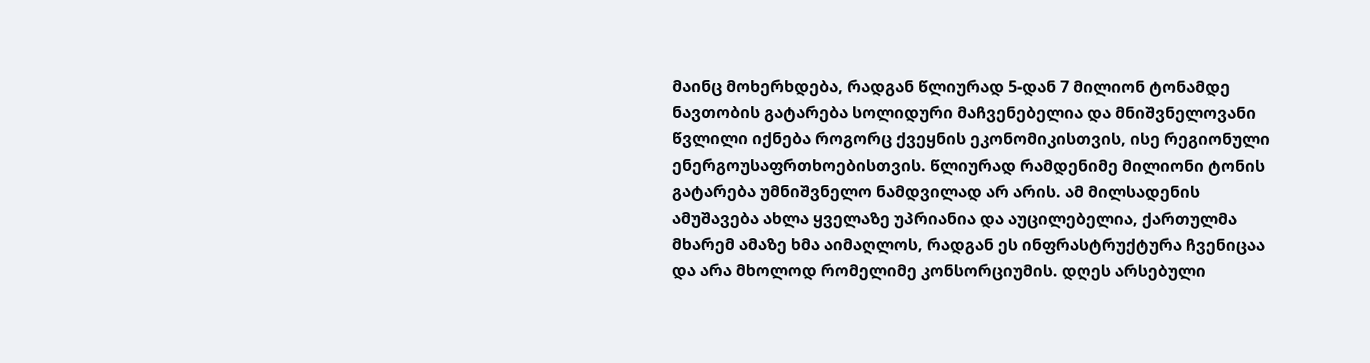მაინც მოხერხდება, რადგან წლიურად 5-დან 7 მილიონ ტონამდე ნავთობის გატარება სოლიდური მაჩვენებელია და მნიშვნელოვანი წვლილი იქნება როგორც ქვეყნის ეკონომიკისთვის, ისე რეგიონული ენერგოუსაფრთხოებისთვის. წლიურად რამდენიმე მილიონი ტონის გატარება უმნიშვნელო ნამდვილად არ არის. ამ მილსადენის ამუშავება ახლა ყველაზე უპრიანია და აუცილებელია, ქართულმა მხარემ ამაზე ხმა აიმაღლოს, რადგან ეს ინფრასტრუქტურა ჩვენიცაა და არა მხოლოდ რომელიმე კონსორციუმის. დღეს არსებული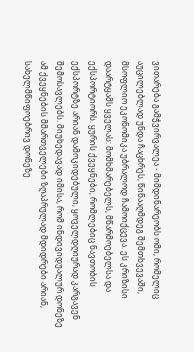ვითარება გამჭვირვალეა - მიმდინარეობს ომი, რომელიც აუცილებლად უნდა ჩაცხრეს, წინააღმდეგ შემთხვევაში, მსოფლიო ეკონომიკა უბრალოდ ჩამოიქცევა. ეს კრიზისი დაარტყამს ყველას: მომხმარებელს, მწარმოებელსა და ექსპორტიორს. ყურის ქვეყნები, რომლებიც ნავთობის ექსპორტზე არიან დამოკიდებული, ყოველდღიურად კარგავენ შემოსავლებს. მიუხედავად იმისა, რომ ინდივიდუალურ დონეზე ამ ქვეყნების მმართველები ზღაპრულად მდიდრები არიან, სახელმწიფოებრივ დონეზე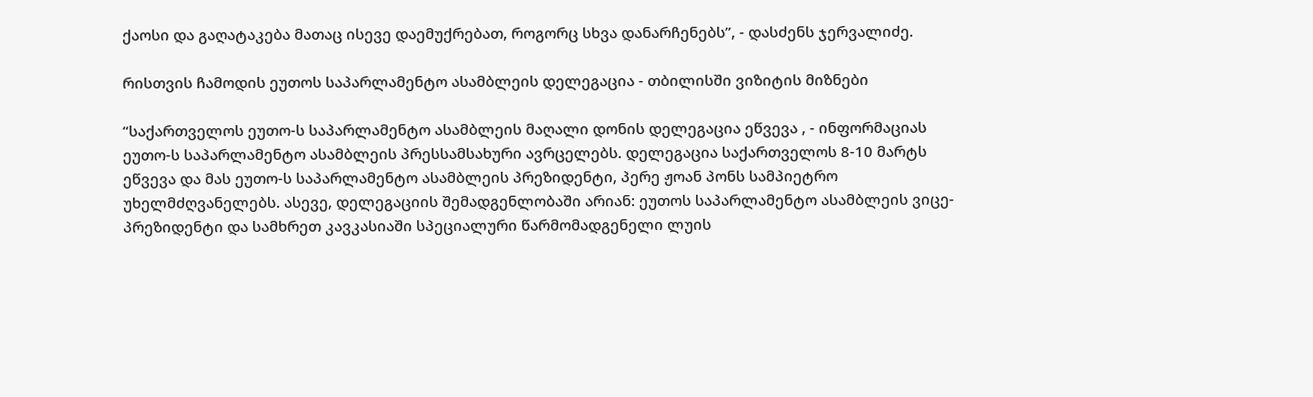ქაოსი და გაღატაკება მათაც ისევე დაემუქრებათ, როგორც სხვა დანარჩენებს”, - დასძენს ჯერვალიძე.

რისთვის ჩამოდის ეუთოს საპარლამენტო ასამბლეის დელეგაცია - თბილისში ვიზიტის მიზნები

“საქართველოს ეუთო-ს საპარლამენტო ასამბლეის მაღალი დონის დელეგაცია ეწვევა , - ინფორმაციას ეუთო-ს საპარლამენტო ასამბლეის პრესსამსახური ავრცელებს. დელეგაცია საქართველოს 8-10 მარტს ეწვევა და მას ეუთო-ს საპარლამენტო ასამბლეის პრეზიდენტი, პერე ჟოან პონს სამპიეტრო უხელმძღვანელებს. ასევე, დელეგაციის შემადგენლობაში არიან: ეუთოს საპარლამენტო ასამბლეის ვიცე-პრეზიდენტი და სამხრეთ კავკასიაში სპეციალური წარმომადგენელი ლუის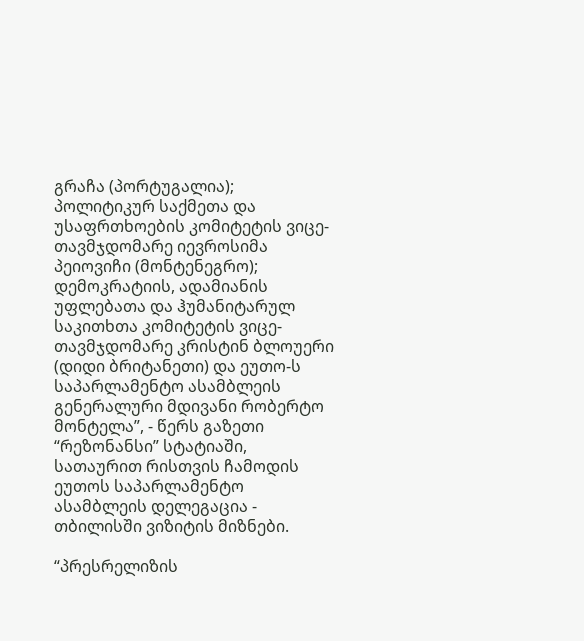გრაჩა (პორტუგალია); პოლიტიკურ საქმეთა და უსაფრთხოების კომიტეტის ვიცე-თავმჯდომარე იევროსიმა პეიოვიჩი (მონტენეგრო); დემოკრატიის, ადამიანის უფლებათა და ჰუმანიტარულ საკითხთა კომიტეტის ვიცე-თავმჯდომარე კრისტინ ბლოუერი (დიდი ბრიტანეთი) და ეუთო-ს საპარლამენტო ასამბლეის გენერალური მდივანი რობერტო მონტელა”, - წერს გაზეთი “რეზონანსი” სტატიაში, სათაურით რისთვის ჩამოდის ეუთოს საპარლამენტო ასამბლეის დელეგაცია - თბილისში ვიზიტის მიზნები.

“პრესრელიზის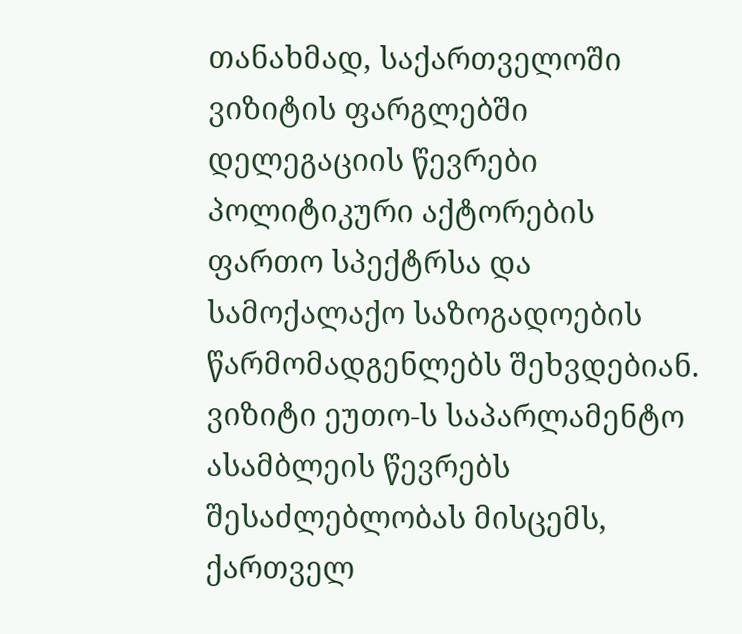თანახმად, საქართველოში ვიზიტის ფარგლებში დელეგაციის წევრები პოლიტიკური აქტორების ფართო სპექტრსა და სამოქალაქო საზოგადოების წარმომადგენლებს შეხვდებიან. ვიზიტი ეუთო-ს საპარლამენტო ასამბლეის წევრებს შესაძლებლობას მისცემს, ქართველ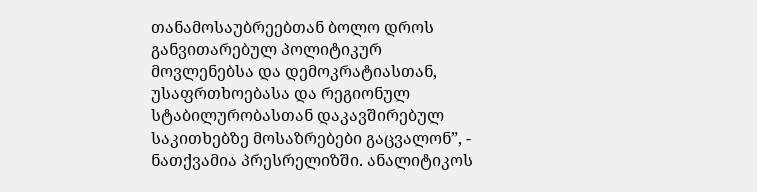თანამოსაუბრეებთან ბოლო დროს განვითარებულ პოლიტიკურ მოვლენებსა და დემოკრატიასთან, უსაფრთხოებასა და რეგიონულ სტაბილურობასთან დაკავშირებულ საკითხებზე მოსაზრებები გაცვალონ”, - ნათქვამია პრესრელიზში. ანალიტიკოს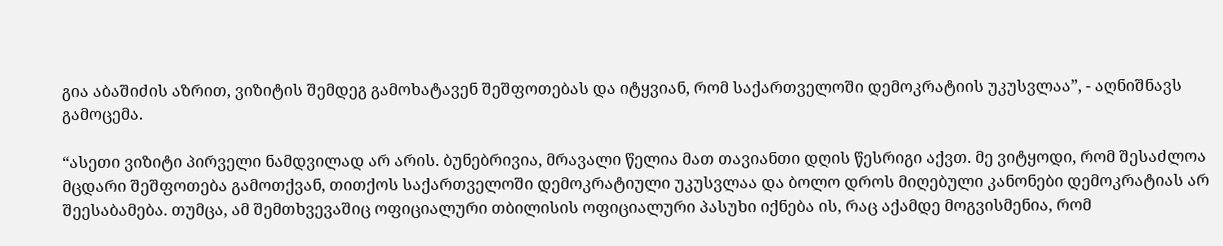გია აბაშიძის აზრით, ვიზიტის შემდეგ გამოხატავენ შეშფოთებას და იტყვიან, რომ საქართველოში დემოკრატიის უკუსვლაა”, - აღნიშნავს გამოცემა.

“ასეთი ვიზიტი პირველი ნამდვილად არ არის. ბუნებრივია, მრავალი წელია მათ თავიანთი დღის წესრიგი აქვთ. მე ვიტყოდი, რომ შესაძლოა მცდარი შეშფოთება გამოთქვან, თითქოს საქართველოში დემოკრატიული უკუსვლაა და ბოლო დროს მიღებული კანონები დემოკრატიას არ შეესაბამება. თუმცა, ამ შემთხვევაშიც ოფიციალური თბილისის ოფიციალური პასუხი იქნება ის, რაც აქამდე მოგვისმენია, რომ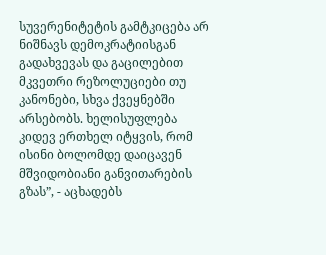სუვერენიტეტის გამტკიცება არ ნიშნავს დემოკრატიისგან გადახვევას და გაცილებით მკვეთრი რეზოლუციები თუ კანონები, სხვა ქვეყნებში არსებობს. ხელისუფლება კიდევ ერთხელ იტყვის, რომ ისინი ბოლომდე დაიცავენ მშვიდობიანი განვითარების გზას”, - აცხადებს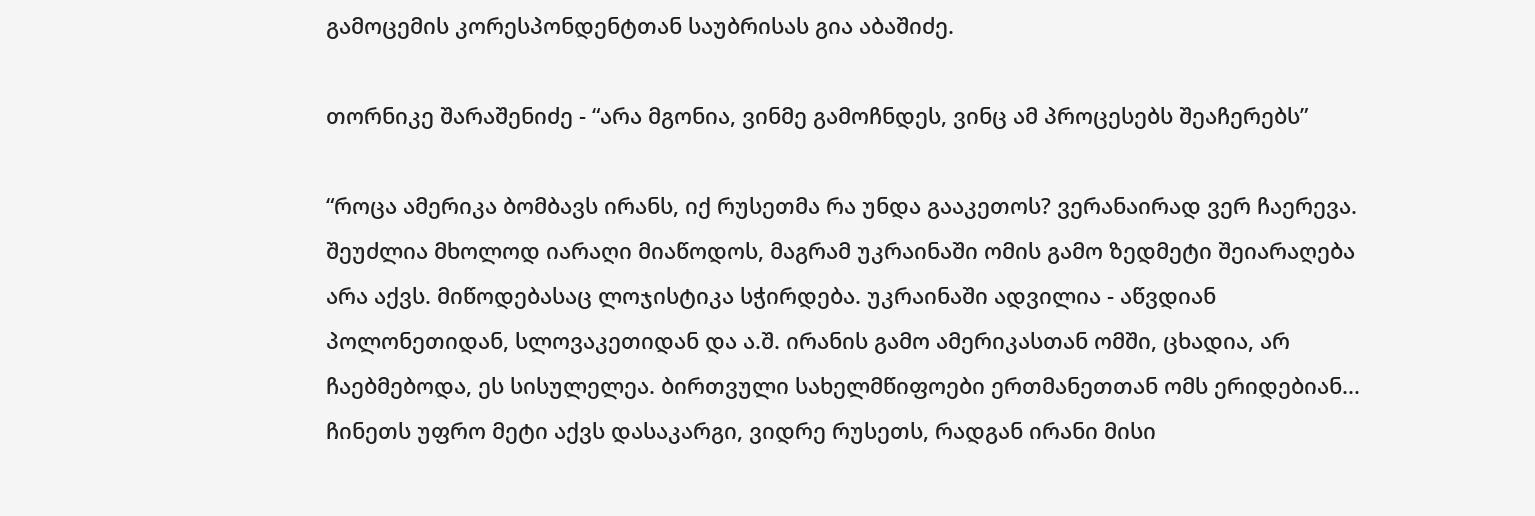გამოცემის კორესპონდენტთან საუბრისას გია აბაშიძე.

თორნიკე შარაშენიძე - “არა მგონია, ვინმე გამოჩნდეს, ვინც ამ პროცესებს შეაჩერებს”

“როცა ამერიკა ბომბავს ირანს, იქ რუსეთმა რა უნდა გააკეთოს? ვერანაირად ვერ ჩაერევა. შეუძლია მხოლოდ იარაღი მიაწოდოს, მაგრამ უკრაინაში ომის გამო ზედმეტი შეიარაღება არა აქვს. მიწოდებასაც ლოჯისტიკა სჭირდება. უკრაინაში ადვილია - აწვდიან პოლონეთიდან, სლოვაკეთიდან და ა.შ. ირანის გამო ამერიკასთან ომში, ცხადია, არ ჩაებმებოდა, ეს სისულელეა. ბირთვული სახელმწიფოები ერთმანეთთან ომს ერიდებიან... ჩინეთს უფრო მეტი აქვს დასაკარგი, ვიდრე რუსეთს, რადგან ირანი მისი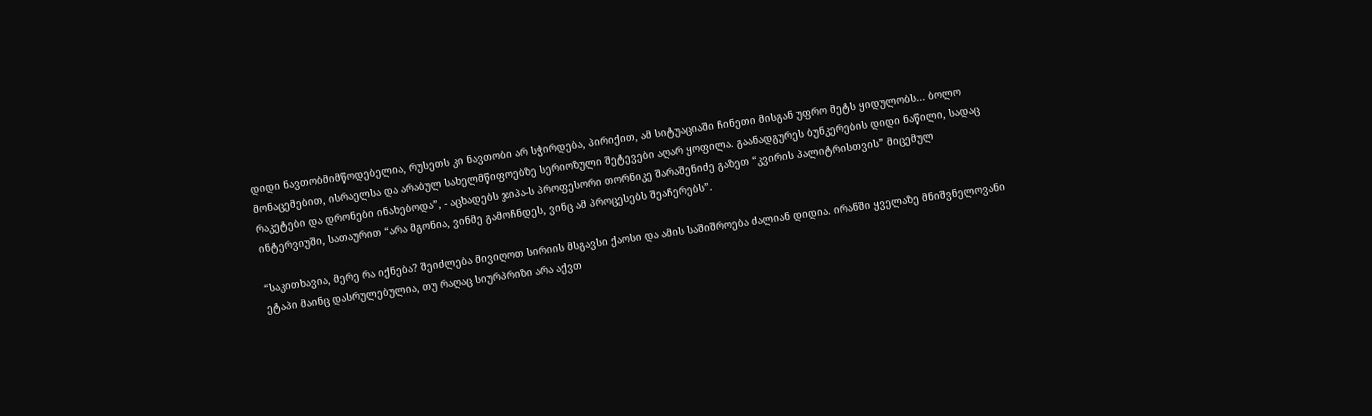დიდი ნავთობმიმწოდებელია, რუსეთს კი ნავთობი არ სჭირდება, პირიქით, ამ სიტუაციაში ჩინეთი მისგან უფრო მეტს ყიდულობს... ბოლო მონაცემებით, ისრაელსა და არაბულ სახელმწიფოებზე სერიოზული შეტევები აღარ ყოფილა. გაანადგურეს ბუნკერების დიდი ნაწილი, სადაც რაკეტები და დრონები ინახებოდა”, - აცხადებს ჯიპა-ს პროფესორი თორნიკე შარაშენიძე გაზეთ “კვირის პალიტრისთვის” მიცემულ ინტერვიუში, სათაურით “არა მგონია, ვინმე გამოჩნდეს, ვინც ამ პროცესებს შეაჩერებს”.

“საკითხავია, მერე რა იქნება? შეიძლება მივიღოთ სირიის მსგავსი ქაოსი და ამის საშიშროება ძალიან დიდია. ირანში ყველაზე მნიშვნელოვანი ეტაპი მაინც დასრულებულია, თუ რაღაც სიურპრიზი არა აქვთ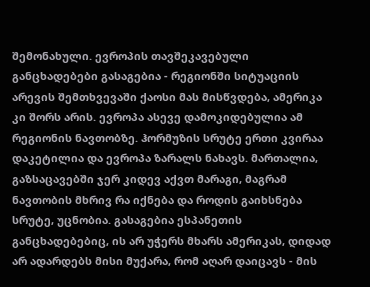შემონახული. ევროპის თავშეკავებული განცხადებები გასაგებია - რეგიონში სიტუაციის არევის შემთხვევაში ქაოსი მას მისწვდება, ამერიკა კი შორს არის. ევროპა ასევე დამოკიდებულია ამ რეგიონის ნავთობზე. ჰორმუზის სრუტე ერთი კვირაა დაკეტილია და ევროპა ზარალს ნახავს. მართალია, გაზსაცავებში ჯერ კიდევ აქვთ მარაგი, მაგრამ ნავთობის მხრივ რა იქნება და როდის გაიხსნება სრუტე, უცნობია. გასაგებია ესპანეთის განცხადებებიც, ის არ უჭერს მხარს ამერიკას, დიდად არ ადარდებს მისი მუქარა, რომ აღარ დაიცავს - მის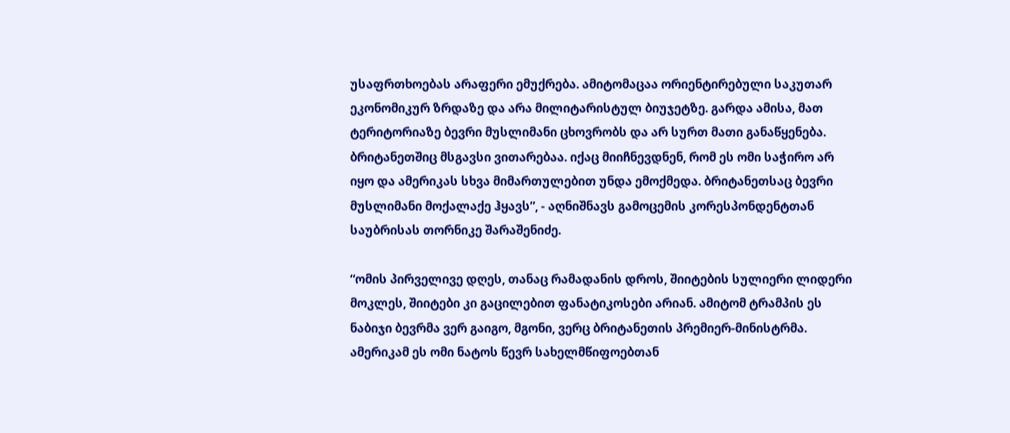უსაფრთხოებას არაფერი ემუქრება. ამიტომაცაა ორიენტირებული საკუთარ ეკონომიკურ ზრდაზე და არა მილიტარისტულ ბიუჯეტზე. გარდა ამისა, მათ ტერიტორიაზე ბევრი მუსლიმანი ცხოვრობს და არ სურთ მათი განაწყენება. ბრიტანეთშიც მსგავსი ვითარებაა. იქაც მიიჩნევდნენ, რომ ეს ომი საჭირო არ იყო და ამერიკას სხვა მიმართულებით უნდა ემოქმედა. ბრიტანეთსაც ბევრი მუსლიმანი მოქალაქე ჰყავს”, - აღნიშნავს გამოცემის კორესპონდენტთან საუბრისას თორნიკე შარაშენიძე.

“ომის პირველივე დღეს, თანაც რამადანის დროს, შიიტების სულიერი ლიდერი მოკლეს, შიიტები კი გაცილებით ფანატიკოსები არიან. ამიტომ ტრამპის ეს ნაბიჯი ბევრმა ვერ გაიგო, მგონი, ვერც ბრიტანეთის პრემიერ-მინისტრმა. ამერიკამ ეს ომი ნატოს წევრ სახელმწიფოებთან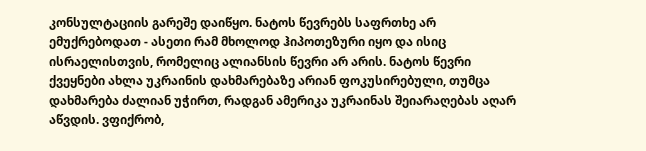კონსულტაციის გარეშე დაიწყო. ნატოს წევრებს საფრთხე არ ემუქრებოდათ - ასეთი რამ მხოლოდ ჰიპოთეზური იყო და ისიც ისრაელისთვის, რომელიც ალიანსის წევრი არ არის. ნატოს წევრი ქვეყნები ახლა უკრაინის დახმარებაზე არიან ფოკუსირებული, თუმცა დახმარება ძალიან უჭირთ, რადგან ამერიკა უკრაინას შეიარაღებას აღარ აწვდის. ვფიქრობ,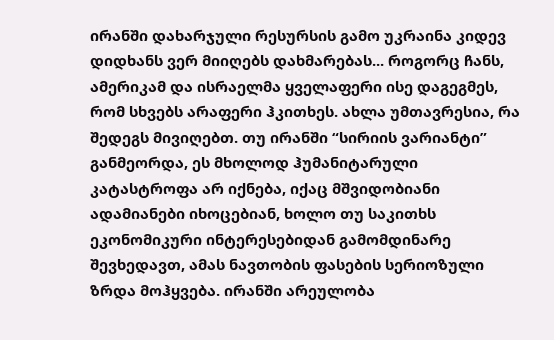ირანში დახარჯული რესურსის გამო უკრაინა კიდევ დიდხანს ვერ მიიღებს დახმარებას... როგორც ჩანს, ამერიკამ და ისრაელმა ყველაფერი ისე დაგეგმეს, რომ სხვებს არაფერი ჰკითხეს. ახლა უმთავრესია, რა შედეგს მივიღებთ. თუ ირანში “სირიის ვარიანტი” განმეორდა, ეს მხოლოდ ჰუმანიტარული კატასტროფა არ იქნება, იქაც მშვიდობიანი ადამიანები იხოცებიან, ხოლო თუ საკითხს ეკონომიკური ინტერესებიდან გამომდინარე შევხედავთ, ამას ნავთობის ფასების სერიოზული ზრდა მოჰყვება. ირანში არეულობა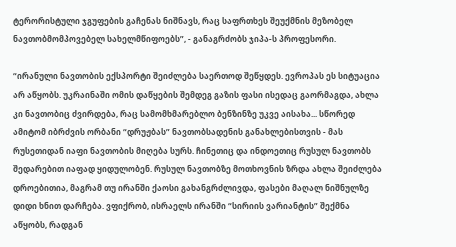ტერორისტული ჯგუფების გაჩენას ნიშნავს, რაც საფრთხეს შეუქმნის მეზობელ ნავთობმომპოვებელ სახელმწიფოებს”, - განაგრძობს ჯიპა-ს პროფესორი.

“ირანული ნავთობის ექსპორტი შეიძლება საერთოდ შეწყდეს. ევროპას ეს სიტუაცია არ აწყობს. უკრაინაში ომის დაწყების შემდეგ გაზის ფასი ისედაც გაორმაგდა, ახლა კი ნავთობიც ძვირდება, რაც სამომხმარებლო ბენზინზე უკვე აისახა... სწორედ ამიტომ იბრძვის ორბანი “დრუჟბას” ნავთობსადენის განახლებისთვის - მას რუსეთიდან იაფი ნავთობის მიღება სურს. ჩინეთიც და ინდოეთიც რუსულ ნავთობს შედარებით იაფად ყიდულობენ. რუსულ ნავთობზე მოთხოვნის ზრდა ახლა შეიძლება დროებითია, მაგრამ თუ ირანში ქაოსი გახანგრძლივდა, ფასები მაღალ ნიშნულზე დიდი ხნით დარჩება. ვფიქრობ, ისრაელს ირანში “სირიის ვარიანტის” შექმნა აწყობს, რადგან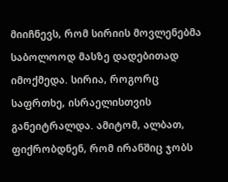მიიჩნევს, რომ სირიის მოვლენებმა საბოლოოდ მასზე დადებითად იმოქმედა. სირია, როგორც საფრთხე, ისრაელისთვის განეიტრალდა. ამიტომ, ალბათ, ფიქრობდნენ, რომ ირანშიც ჯობს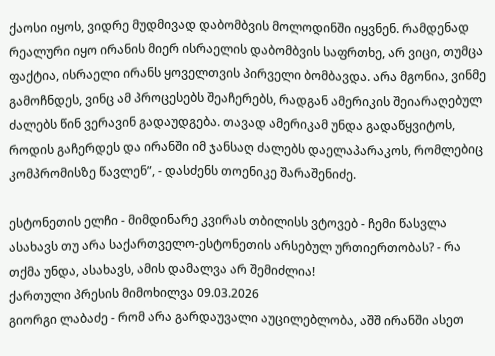ქაოსი იყოს, ვიდრე მუდმივად დაბომბვის მოლოდინში იყვნენ. რამდენად რეალური იყო ირანის მიერ ისრაელის დაბომბვის საფრთხე, არ ვიცი, თუმცა ფაქტია, ისრაელი ირანს ყოველთვის პირველი ბომბავდა. არა მგონია, ვინმე გამოჩნდეს, ვინც ამ პროცესებს შეაჩერებს, რადგან ამერიკის შეიარაღებულ ძალებს წინ ვერავინ გადაუდგება. თავად ამერიკამ უნდა გადაწყვიტოს, როდის გაჩერდეს და ირანში იმ ჯანსაღ ძალებს დაელაპარაკოს, რომლებიც კომპრომისზე წავლენ”, - დასძენს თოენიკე შარაშენიძე.

ესტონეთის ელჩი - მიმდინარე კვირას თბილისს ვტოვებ - ჩემი წასვლა ასახავს თუ არა საქართველო-ესტონეთის არსებულ ურთიერთობას? - რა თქმა უნდა, ასახავს, ამის დამალვა არ შემიძლია!
ქართული პრესის მიმოხილვა 09.03.2026
გიორგი ლაბაძე - რომ არა გარდაუვალი აუცილებლობა, აშშ ირანში ასეთ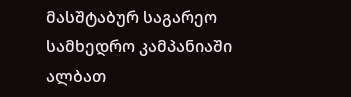მასშტაბურ საგარეო სამხედრო კამპანიაში ალბათ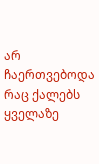არ ჩაერთვებოდა
რაც ქალებს ყველაზე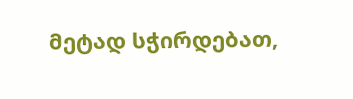მეტად სჭირდებათ,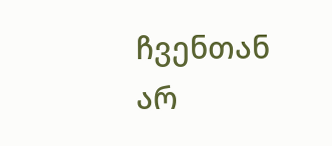ჩვენთან არ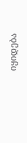იყიდება